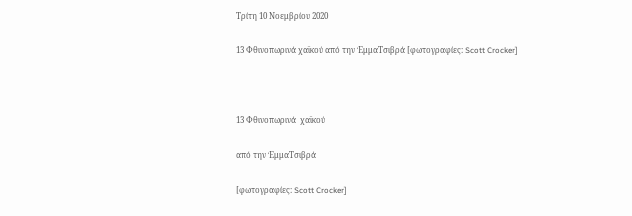Τρίτη 10 Νοεμβρίου 2020

13 Φθινοπωρινά χαϊκού από την ΈμμαΤσιβρά [φωτογραφίες: Scott Crocker]



13 Φθινοπωρινά  χαϊκού

από την ΈμμαΤσιβρά

[φωτογραφίες: Scott Crocker]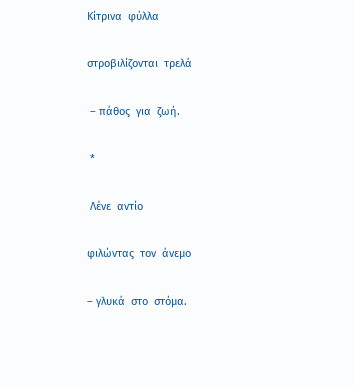Κίτρινα  φύλλα

στροβιλίζονται  τρελά

 – πάθος  για  ζωή.

 *

 Λένε  αντίο

φιλώντας  τον  άνεμο

– γλυκά  στο  στόμα.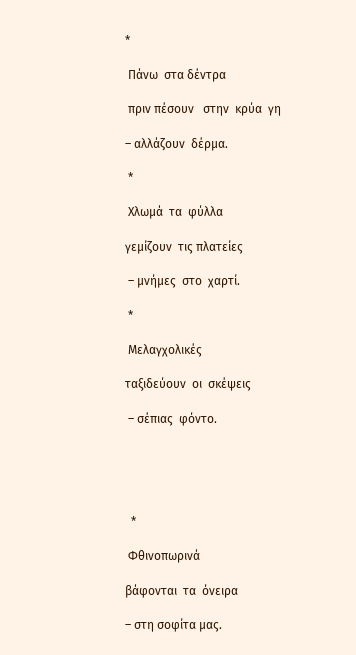*

 Πάνω  στα δέντρα

 πριν πέσουν   στην  κρύα  γη

– αλλάζουν  δέρμα.

 *

 Χλωμά  τα  φύλλα

γεμίζουν  τις πλατείες

 – μνήμες  στο  χαρτί.

 *

 Μελαγχολικές

ταξιδεύουν  οι  σκέψεις

 – σέπιας  φόντο.





  *

 Φθινοπωρινά

βάφονται  τα  όνειρα

– στη σοφίτα μας.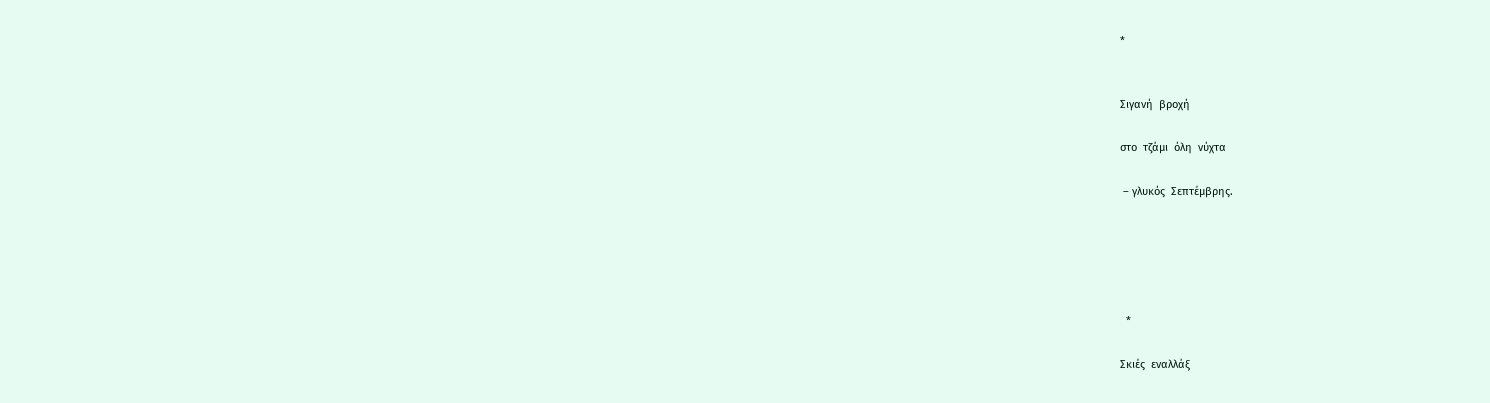*


Σιγανή  βροχή

στο  τζάμι  όλη  νύχτα

 – γλυκός  Σεπτέμβρης.





  *

Σκιές  εναλλάξ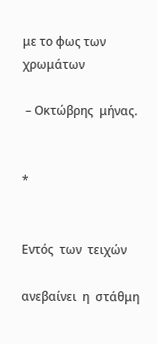με το φως των  χρωμάτων

 – Οκτώβρης  μήνας.


*


Εντός  των  τειχών

ανεβαίνει  η  στάθμη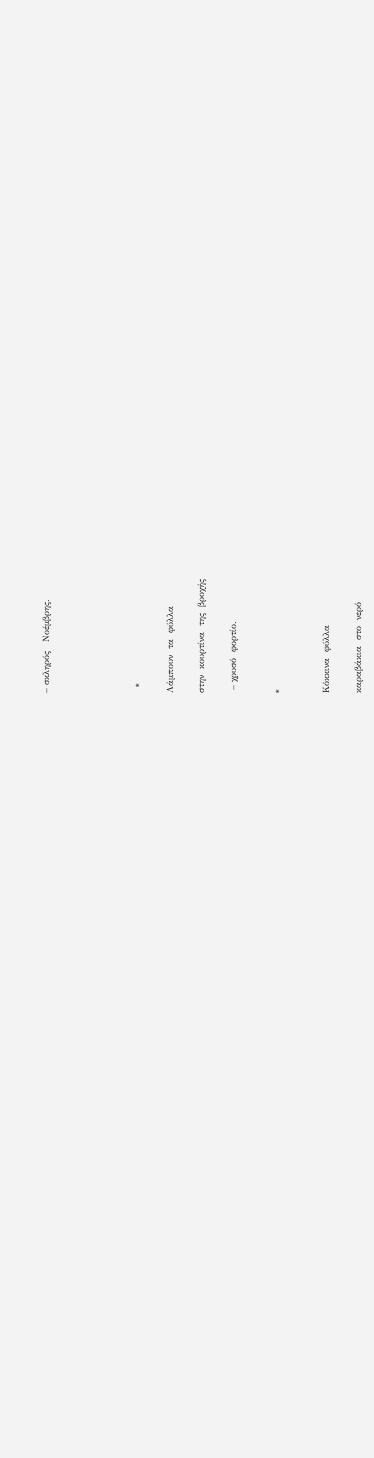– σκληρός   Νοέμβρης.





  *

Λάμπουν  τα  φύλλα

στην  κουρτίνα  της  βροχής

 – χρυσό  φορτίο.


*


Κόκκινα  φύλλα

καραβάκια  στο  νερό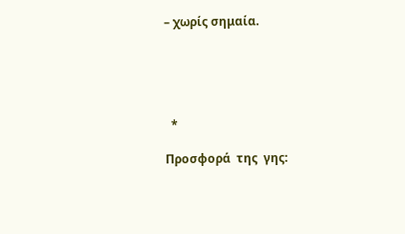– χωρίς σημαία.





  *

Προσφορά  της  γης: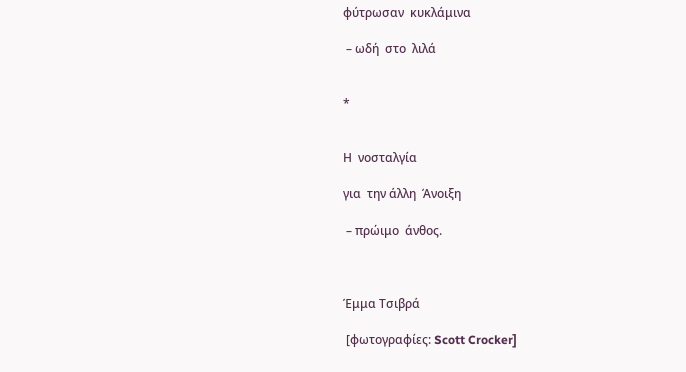φύτρωσαν  κυκλάμινα

 – ωδή  στο  λιλά


*


Η  νοσταλγία

για  την άλλη  Άνοιξη

 – πρώιμο  άνθος.



Έμμα Τσιβρά

 [φωτογραφίες: Scott Crocker]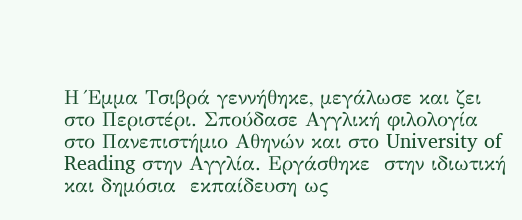Η Έμμα Τσιβρά γεννήθηκε, μεγάλωσε και ζει στο Περιστέρι. Σπούδασε Αγγλική φιλολογία στο Πανεπιστήμιο Αθηνών και στο University of Reading στην Aγγλία. Εργάσθηκε  στην ιδιωτική και δημόσια  εκπαίδευση ως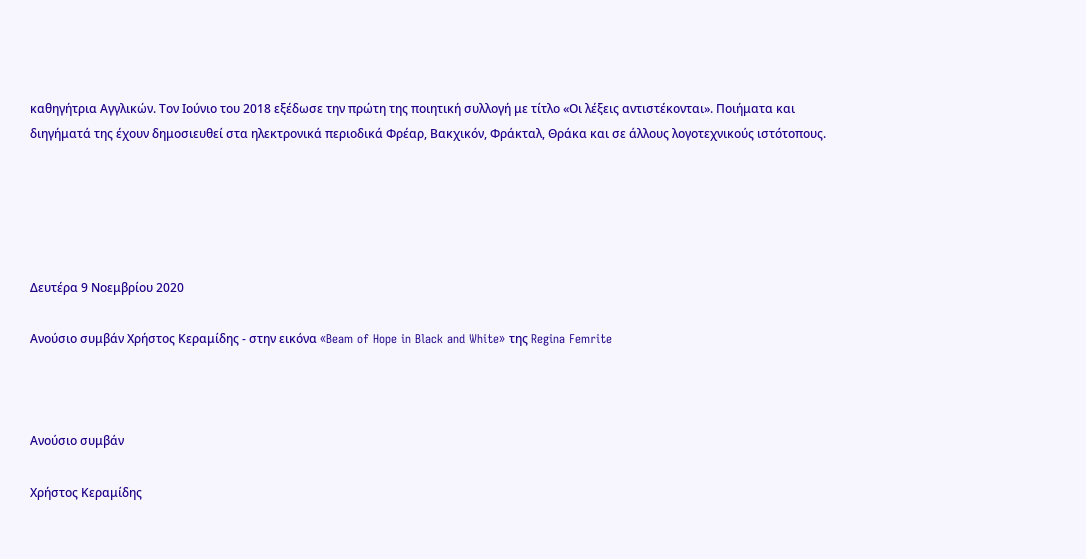καθηγήτρια Αγγλικών. Τον Ιούνιο του 2018 εξέδωσε την πρώτη της ποιητική συλλογή με τίτλο «Οι λέξεις αντιστέκονται». Ποιήματα και διηγήματά της έχουν δημοσιευθεί στα ηλεκτρονικά περιοδικά Φρέαρ, Βακχικόν, Φράκταλ, Θράκα και σε άλλους λογοτεχνικούς ιστότοπους.





Δευτέρα 9 Νοεμβρίου 2020

Ανούσιο συμβάν Χρήστος Κεραμίδης - στην εικόνα «Beam of Hope in Black and White» της Regina Femrite



Ανούσιο συμβάν

Χρήστος Κεραμίδης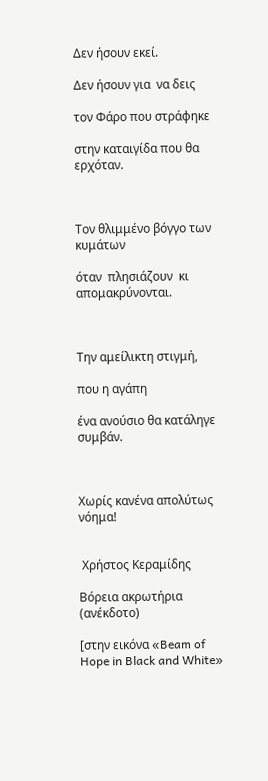Δεν ήσουν εκεί.

Δεν ήσουν για  να δεις

τον Φάρο που στράφηκε

στην καταιγίδα που θα  ερχόταν.



Τον θλιμμένο βόγγο των κυμάτων

όταν  πλησιάζουν  κι απομακρύνονται.



Την αμείλικτη στιγμή,

που η αγάπη

ένα ανούσιο θα κατάληγε  συμβάν.



Χωρίς κανένα απολύτως  νόημα!


 Χρήστος Κεραμίδης

Βόρεια ακρωτήρια (ανέκδοτο)

[στην εικόνα «Beam of Hope in Black and White»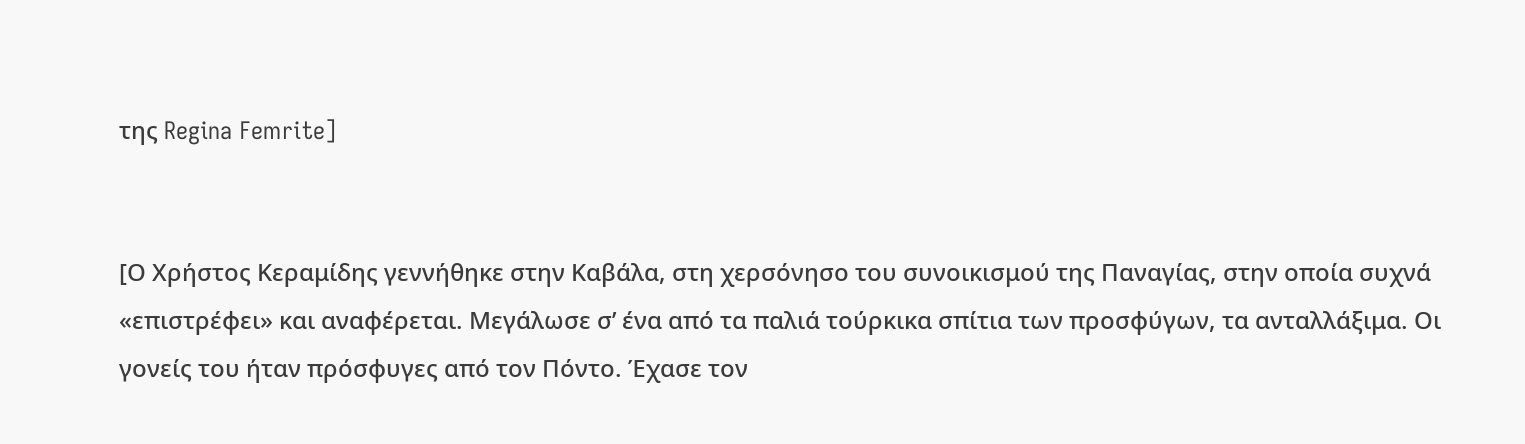της Regina Femrite]


[Ο Χρήστος Κεραμίδης γεννήθηκε στην Καβάλα, στη χερσόνησο του συνοικισμού της Παναγίας, στην οποία συχνά «επιστρέφει» και αναφέρεται. Μεγάλωσε σ’ ένα από τα παλιά τούρκικα σπίτια των προσφύγων, τα ανταλλάξιμα. Οι γονείς του ήταν πρόσφυγες από τον Πόντο. Έχασε τον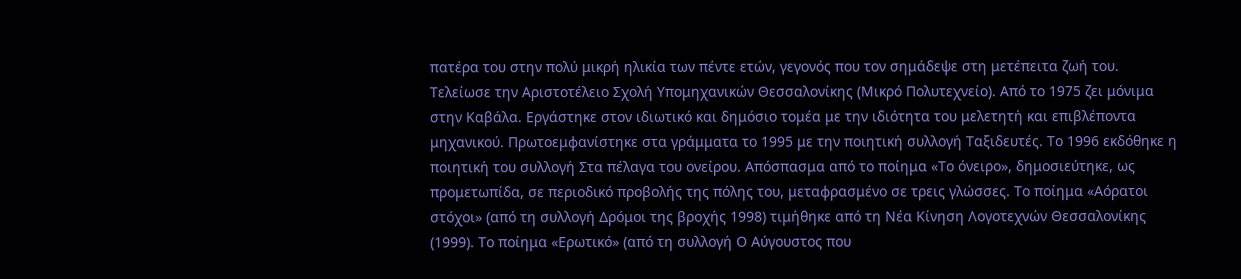πατέρα του στην πολύ μικρή ηλικία των πέντε ετών, γεγονός που τον σημάδεψε στη μετέπειτα ζωή του. Τελείωσε την Αριστοτέλειο Σχολή Υπομηχανικών Θεσσαλονίκης (Μικρό Πολυτεχνείο). Από το 1975 ζει μόνιμα στην Καβάλα. Εργάστηκε στον ιδιωτικό και δημόσιο τομέα με την ιδιότητα του μελετητή και επιβλέποντα μηχανικού. Πρωτοεμφανίστηκε στα γράμματα το 1995 με την ποιητική συλλογή Ταξιδευτές. Το 1996 εκδόθηκε η ποιητική του συλλογή Στα πέλαγα του ονείρου. Απόσπασμα από το ποίημα «Το όνειρο», δημοσιεύτηκε, ως προμετωπίδα, σε περιοδικό προβολής της πόλης του, μεταφρασμένο σε τρεις γλώσσες. Το ποίημα «Αόρατοι στόχοι» (από τη συλλογή Δρόμοι της βροχής 1998) τιμήθηκε από τη Νέα Κίνηση Λογοτεχνών Θεσσαλονίκης (1999). Το ποίημα «Ερωτικό» (από τη συλλογή Ο Αύγουστος που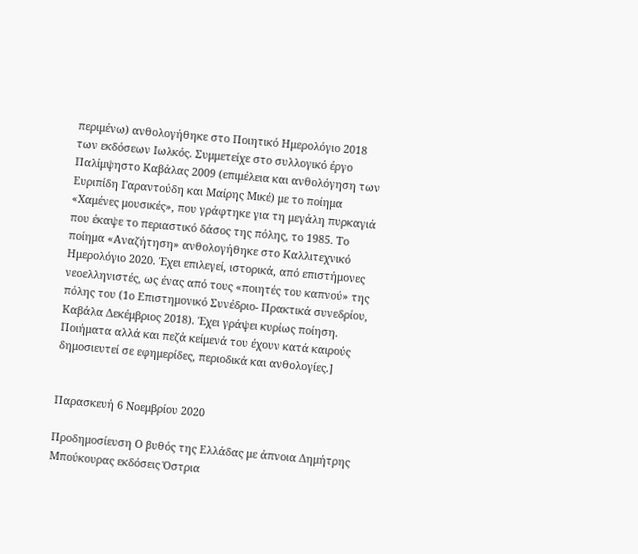περιμένω) ανθολογήθηκε στο Ποιητικό Ημερολόγιο 2018 των εκδόσεων Ιωλκός. Συμμετείχε στο συλλογικό έργο Παλίμψηστο Καβάλας 2009 (επιμέλεια και ανθολόγηση των Ευριπίδη Γαραντούδη και Μαίρης Μικέ) με το ποίημα «Χαμένες μουσικές», που γράφτηκε για τη μεγάλη πυρκαγιά που έκαψε το περιαστικό δάσος της πόλης, το 1985. Το ποίημα «Αναζήτηση» ανθολογήθηκε στο Καλλιτεχνικό Ημερολόγιο 2020. Έχει επιλεγεί, ιστορικά, από επιστήμονες νεοελληνιστές, ως ένας από τους «ποιητές του καπνού» της πόλης του (1ο Επιστημονικό Συνέδριο- Πρακτικά συνεδρίου, Καβάλα Δεκέμβριος 2018). Έχει γράψει κυρίως ποίηση. Ποιήματα αλλά και πεζά κείμενά του έχουν κατά καιρούς δημοσιευτεί σε εφημερίδες, περιοδικά και ανθολογίες.]


Παρασκευή 6 Νοεμβρίου 2020

Προδημοσίευση Ο βυθός της Ελλάδας με άπνοια Δημήτρης Μπούκουρας εκδόσεις Όστρια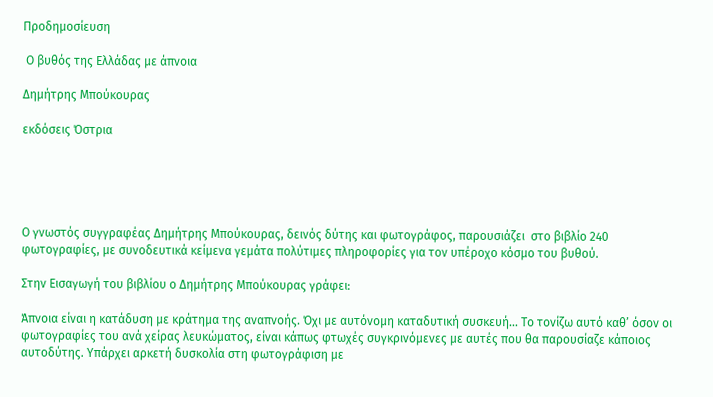Προδημοσίευση

 Ο βυθός της Ελλάδας με άπνοια

Δημήτρης Μπούκουρας

εκδόσεις Όστρια





Ο γνωστός συγγραφέας Δημήτρης Μπούκουρας, δεινός δύτης και φωτογράφος, παρουσιάζει  στο βιβλίο 240 φωτογραφίες, με συνοδευτικά κείμενα γεμάτα πολύτιμες πληροφορίες για τον υπέροχο κόσμο του βυθού.

Στην Εισαγωγή του βιβλίου ο Δημήτρης Μπούκουρας γράφει:

Άπνοια είναι η κατάδυση με κράτημα της αναπνοής. Όχι με αυτόνομη καταδυτική συσκευή… Το τονίζω αυτό καθ’ όσον οι φωτογραφίες του ανά χείρας λευκώματος, είναι κάπως φτωχές συγκρινόμενες με αυτές που θα παρουσίαζε κάποιος αυτοδύτης. Υπάρχει αρκετή δυσκολία στη φωτογράφιση με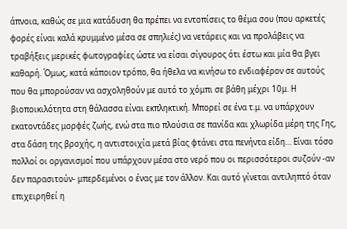άπνοια, καθώς σε μια κατάδυση θα πρέπει να εντοπίσεις το θέμα σου (που αρκετές φορές είναι καλά κρυμμένο μέσα σε σπηλιές) να νετάρεις και να προλάβεις να τραβήξεις μερικές φωτογραφίες ώστε να είσαι σίγουρος ότι έστω και μία θα βγει καθαρή. Όμως, κατά κάποιον τρόπο, θα ήθελα να κινήσω το ενδιαφέρον σε αυτούς που θα μπορούσαν να ασχοληθούν με αυτό το χόμπι σε βάθη μέχρι 10μ. Η βιοποικιλότητα στη θάλασσα είναι εκπληκτική. Μπορεί σε ένα τ.μ. να υπάρχουν εκατοντάδες μορφές ζωής, ενώ στα πιο πλούσια σε πανίδα και χλωρίδα μέρη της Γης, στα δάση της βροχής, η αντιστοιχία μετά βίας φτάνει στα πενήντα είδη… Είναι τόσο πολλοί οι οργανισμοί που υπάρχουν μέσα στο νερό που οι περισσότεροι συζούν -αν δεν παρασιτούν- μπερδεμένοι ο ένας με τον άλλον. Και αυτό γίνεται αντιληπτό όταν επιχειρηθεί η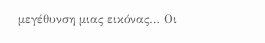μεγέθυνση μιας εικόνας… Οι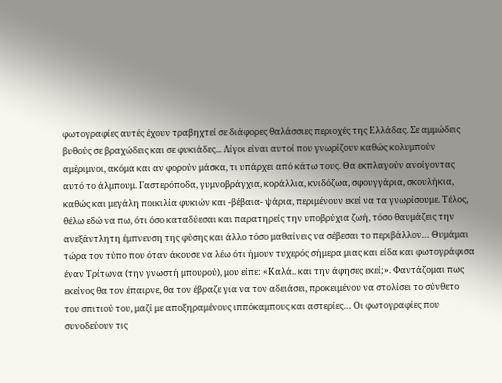φωτογραφίες αυτές έχουν τραβηχτεί σε διάφορες θαλάσσιες περιοχές της Ελλάδας. Σε αμμώδεις βυθούς σε βραχώδεις και σε φυκιάδες... Λίγοι είναι αυτοί που γνωρίζουν καθώς κολυμπούν αμέριμνοι, ακόμα και αν φορούν μάσκα, τι υπάρχει από κάτω τους. Θα εκπλαγούν ανοίγοντας αυτό το άλμπουμ. Γαστερόποδα, γυμνοβράγχια, κοράλλια, κνιδόζωα, σφουγγάρια, σκουλήκια, καθώς και μεγάλη ποικιλία φυκιών και -βέβαια- ψάρια, περιμένουν εκεί να τα γνωρίσουμε. Τέλος, θέλω εδώ να πω, ότι όσο καταδύεσαι και παρατηρείς την υποβρύχια ζωή, τόσο θαυμάζεις την ανεξάντλητη έμπνευση της φύσης και άλλο τόσο μαθαίνεις να σέβεσαι το περιβάλλον… Θυμάμαι τώρα τον τύπο που όταν άκουσε να λέω ότι ήμουν τυχερός σήμερα μιας και είδα και φωτογράφισα έναν Τρίτωνα (την γνωστή μπουρού), μου είπε: «Καλά.. και την άφησες εκεί;». Φαντάζομαι πως εκείνος θα τον έπαιρνε, θα τον έβραζε για να τον αδειάσει, προκειμένου να στολίσει το σύνθετο του σπιτιού του, μαζί με αποξηραμένους ιππόκαμπους και αστερίες… Οι φωτογραφίες που συνοδεύουν τις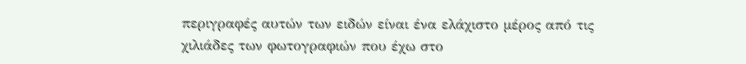περιγραφές αυτών των ειδών είναι ένα ελάχιστο μέρος από τις χιλιάδες των φωτογραφιών που έχω στο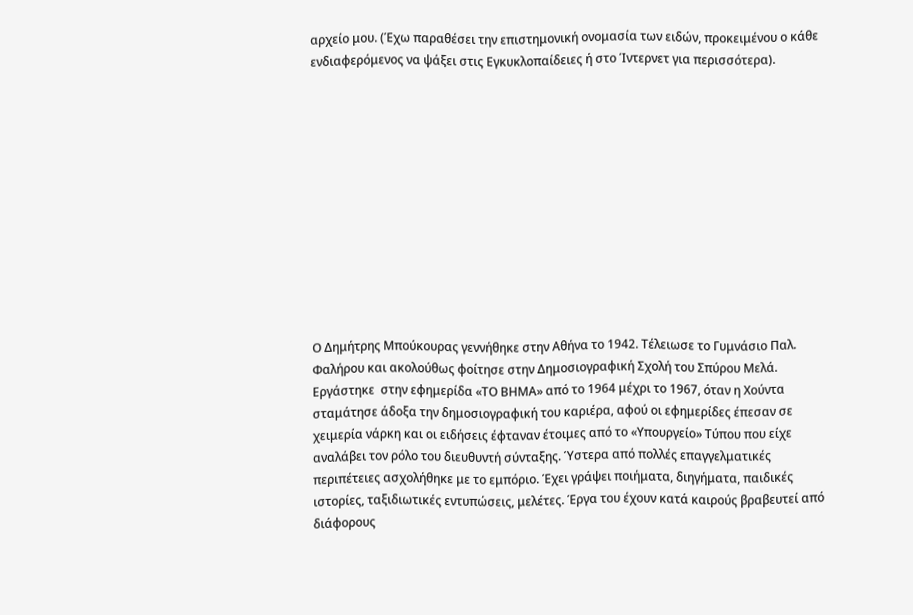αρχείο μου. (Έχω παραθέσει την επιστημονική ονομασία των ειδών, προκειμένου ο κάθε ενδιαφερόμενος να ψάξει στις Εγκυκλοπαίδειες ή στο Ίντερνετ για περισσότερα).












Ο Δημήτρης Μπούκουρας γεννήθηκε στην Αθήνα το 1942. Τέλειωσε το Γυμνάσιο Παλ. Φαλήρου και ακολούθως φοίτησε στην Δημοσιογραφική Σχολή του Σπύρου Μελά. Εργάστηκε  στην εφημερίδα «ΤΟ ΒΗΜΑ» από το 1964 μέχρι το 1967, όταν η Χούντα σταμάτησε άδοξα την δημοσιογραφική του καριέρα, αφού οι εφημερίδες έπεσαν σε χειμερία νάρκη και οι ειδήσεις έφταναν έτοιμες από το «Υπουργείο» Τύπου που είχε αναλάβει τον ρόλο του διευθυντή σύνταξης. Ύστερα από πολλές επαγγελματικές περιπέτειες ασχολήθηκε με το εμπόριο. Έχει γράψει ποιήματα, διηγήματα, παιδικές ιστορίες, ταξιδιωτικές εντυπώσεις, μελέτες. Έργα του έχουν κατά καιρούς βραβευτεί από διάφορους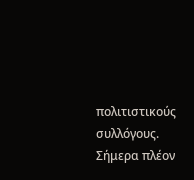πολιτιστικούς συλλόγους. Σήμερα πλέον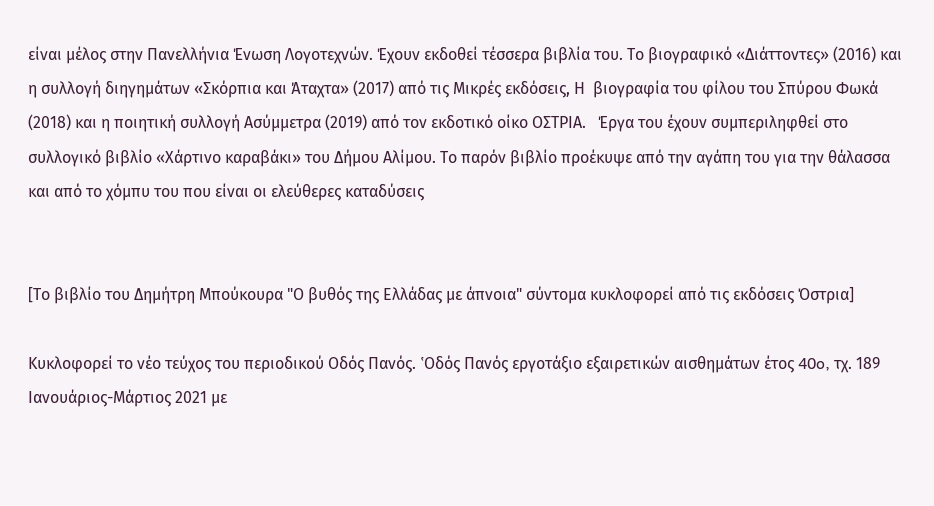είναι μέλος στην Πανελλήνια Ένωση Λογοτεχνών. Έχουν εκδοθεί τέσσερα βιβλία του. Το βιογραφικό «Διάττοντες» (2016) και η συλλογή διηγημάτων «Σκόρπια και Άταχτα» (2017) από τις Μικρές εκδόσεις, Η  βιογραφία του φίλου του Σπύρου Φωκά (2018) και η ποιητική συλλογή Ασύμμετρα (2019) από τον εκδοτικό οίκο ΟΣΤΡΙΑ.   Έργα του έχουν συμπεριληφθεί στο συλλογικό βιβλίο «Χάρτινο καραβάκι» του Δήμου Αλίμου. Το παρόν βιβλίο προέκυψε από την αγάπη του για την θάλασσα και από το χόμπυ του που είναι οι ελεύθερες καταδύσεις


[Το βιβλίο του Δημήτρη Μπούκουρα "Ο βυθός της Ελλάδας με άπνοια" σύντομα κυκλοφορεί από τις εκδόσεις Όστρια]

Κυκλοφορεί το νέο τεύχος του περιοδικού Οδός Πανός. ‛Oδός Πανός εργοτάξιο εξαιρετικών αισθηµάτων έτος 40o, τχ. 189 Ιανουάριος-Μάρτιος 2021 με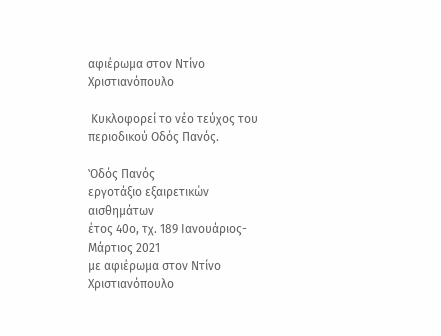αφιέρωμα στον Ντίνο Χριστιανόπουλο

 Κυκλοφορεί το νέο τεύχος του περιοδικού Οδός Πανός.

‛Oδός Πανός
εργοτάξιο εξαιρετικών αισθηµάτων
έτος 40o, τχ. 189 Ιανουάριος-Μάρτιος 2021
με αφιέρωμα στον Ντίνο Χριστιανόπουλο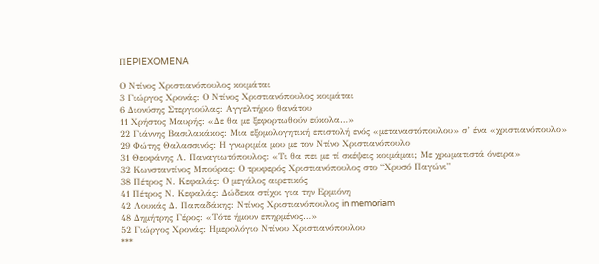ΠEPIEXOMENA

Ο Ντίνος Χριστιανόπουλος κοιμάται
3 Γιώργος Χρονάς: Ο Ντίνος Χριστιανόπουλος κοιμάται
6 Διονύσης Στεργιούλας: Αγγελτήριο θανάτου
11 Χρήστος Μαυρής: «Δε θα με ξεφορτωθούν εύκολα…»
22 Γιάννης Βασιλακάκος: Μια εξομολογητική επιστολή ενός «μεταναστόπουλου» σ’ ένα «χριστιανόπουλο»
29 Φώτης Θαλασσινός: Η γνωριμία μου με τον Ντίνο Χριστιανόπουλο
31 Θεοφάνης Λ. Παναγιωτόπουλος: «Τι θα πει με τί σκέψεις κοιμάμαι; Με χρωματιστά όνειρα»
32 Κωνσταντίνος Μπούρας: Ο τρυφερός Χριστιανόπουλος στο “Χρυσό Παγώνι”
38 Πέτρος Ν. Κεφαλάς: Ο μεγάλος αιρετικός
41 Πέτρος Ν. Κεφαλάς: Δώδεκα στίχοι για την Ερμιόνη
42 Λουκάς Δ. Παπαδάκης: Ντίνος Χριστιανόπουλος in memoriam
48 Δημήτρης Γέρος: «Τότε ήμουν επηρμένος…»
52 Γιώργος Χρονάς: Ημερολόγιο Ντίνου Χριστιανόπουλου
***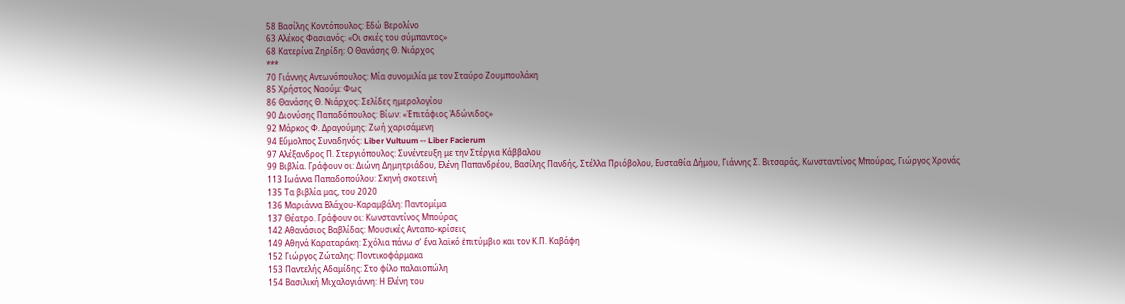58 Βασίλης Κοντόπουλος: Εδώ Βερολίνο
63 Αλέκος Φασιανός: «Οι σκιές του σύμπαντος»
68 Κατερίνα Ζηρίδη: Ο Θανάσης Θ. Νιάρχος
***
70 Γιάννης Αντωνόπουλος: Μία συνομιλία με τον Σταύρο Ζουμπουλάκη
85 Χρήστος Ναούμ: Φως
86 Θανάσης Θ. Νιάρχος: Σελίδες ημερολογίου
90 Διονύσης Παπαδόπουλος: Βίων: «Ἐπιτάφιος Ἀδώνιδος»
92 Μάρκος Φ. Δραγούμης: Ζωή χαρισάμενη
94 Εὔμολπος Συναδηνός: Liber Vultuum -- Liber Facierum
97 Αλέξανδρος Π. Στεργιόπουλος: Συνέντευξη με την Στέργια Κάββαλου
99 Βιβλία. Γράφουν οι: Διώνη Δημητριάδου, Ελένη Παπανδρέου, Βασίλης Πανδής, Στέλλα Πριόβολου, Ευσταθία Δήμου, Γιάννης Σ. Βιτσαράς, Κωνσταντίνος Μπούρας, Γιώργος Χρονάς
113 Ιωάννα Παπαδοπούλου: Σκηνή σκοτεινή
135 Τα βιβλία μας, του 2020
136 Μαριάννα Βλάχου-Καραμβάλη: Παντομίμα
137 Θέατρο. Γράφουν οι: Κωνσταντίνος Μπούρας
142 Αθανάσιος Βαβλίδας: Μουσικές Ανταπο-κρίσεις
149 Αθηνά Καραταράκη: Σχόλια πάνω σ’ ἔνα λαϊκό ἐπιτύμβιο και τον Κ.Π. Καβάφη
152 Γιώργος Ζώταλης: Ποντικοφάρμακα
153 Παντελής Αδαμίδης: Στο φίλο παλαιοπώλη
154 Βασιλική Μιχαλογιάννη: Η Ελένη του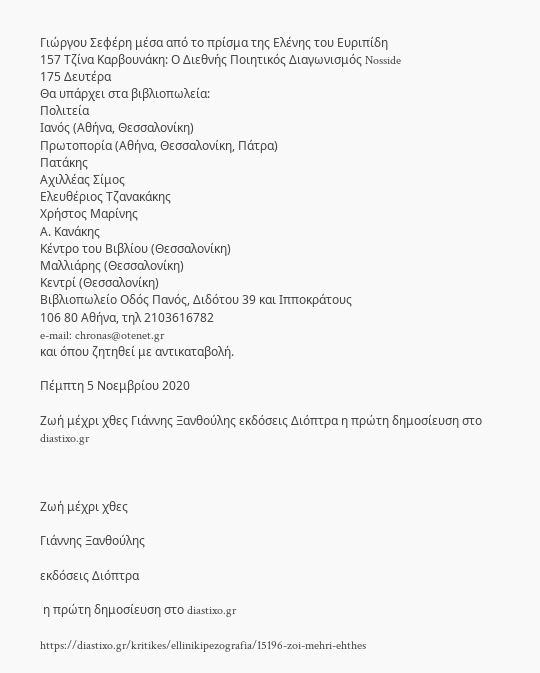Γιώργου Σεφέρη μέσα από το πρίσμα της Ελένης του Ευριπίδη
157 Τζίνα Καρβουνάκη: Ο Διεθνής Ποιητικός Διαγωνισμός Nosside
175 Δευτέρα
Θα υπάρχει στα βιβλιοπωλεία:
Πολιτεία
Ιανός (Αθήνα, Θεσσαλονίκη)
Πρωτοπορία (Αθήνα, Θεσσαλονίκη, Πάτρα)
Πατάκης
Αχιλλέας Σίμος
Ελευθέριος Τζανακάκης
Χρήστος Μαρίνης
Α. Κανάκης
Κέντρο του Bιβλίου (Θεσσαλονίκη)
Μαλλιάρης (Θεσσαλονίκη)
Κεντρί (Θεσσαλονίκη)
Βιβλιοπωλείο Οδός Πανός, Διδότου 39 και Ιπποκράτους
106 80 Αθήνα, τηλ 2103616782
e-mail: chronas@otenet.gr
και όπου ζητηθεί με αντικαταβολή.

Πέμπτη 5 Νοεμβρίου 2020

Ζωή μέχρι χθες Γιάννης Ξανθούλης εκδόσεις Διόπτρα η πρώτη δημοσίευση στο diastixo.gr



Ζωή μέχρι χθες

Γιάννης Ξανθούλης

εκδόσεις Διόπτρα

 η πρώτη δημοσίευση στο diastixo.gr

https://diastixo.gr/kritikes/ellinikipezografia/15196-zoi-mehri-ehthes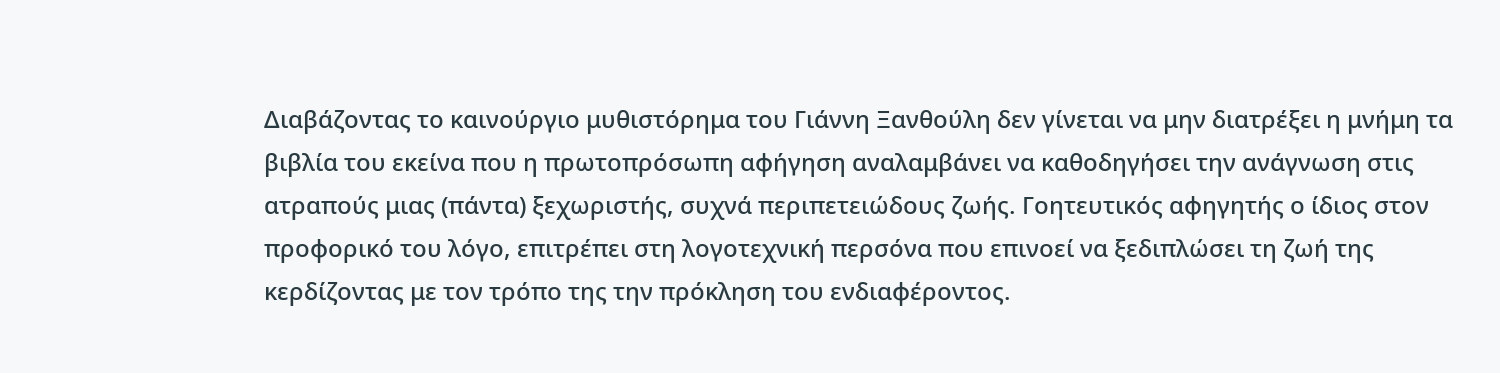Διαβάζοντας το καινούργιο μυθιστόρημα του Γιάννη Ξανθούλη δεν γίνεται να μην διατρέξει η μνήμη τα βιβλία του εκείνα που η πρωτοπρόσωπη αφήγηση αναλαμβάνει να καθοδηγήσει την ανάγνωση στις ατραπούς μιας (πάντα) ξεχωριστής, συχνά περιπετειώδους ζωής. Γοητευτικός αφηγητής ο ίδιος στον προφορικό του λόγο, επιτρέπει στη λογοτεχνική περσόνα που επινοεί να ξεδιπλώσει τη ζωή της κερδίζοντας με τον τρόπο της την πρόκληση του ενδιαφέροντος.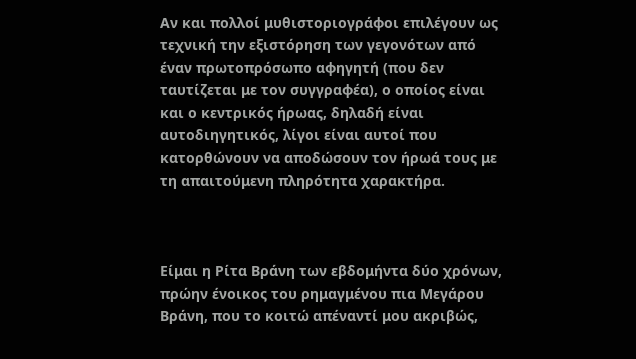Αν και πολλοί μυθιστοριογράφοι επιλέγουν ως τεχνική την εξιστόρηση των γεγονότων από έναν πρωτοπρόσωπο αφηγητή (που δεν ταυτίζεται με τον συγγραφέα), ο οποίος είναι και ο κεντρικός ήρωας, δηλαδή είναι αυτοδιηγητικός, λίγοι είναι αυτοί που κατορθώνουν να αποδώσουν τον ήρωά τους με τη απαιτούμενη πληρότητα χαρακτήρα.



Είμαι η Ρίτα Βράνη των εβδομήντα δύο χρόνων, πρώην ένοικος του ρημαγμένου πια Μεγάρου Βράνη, που το κοιτώ απέναντί μου ακριβώς,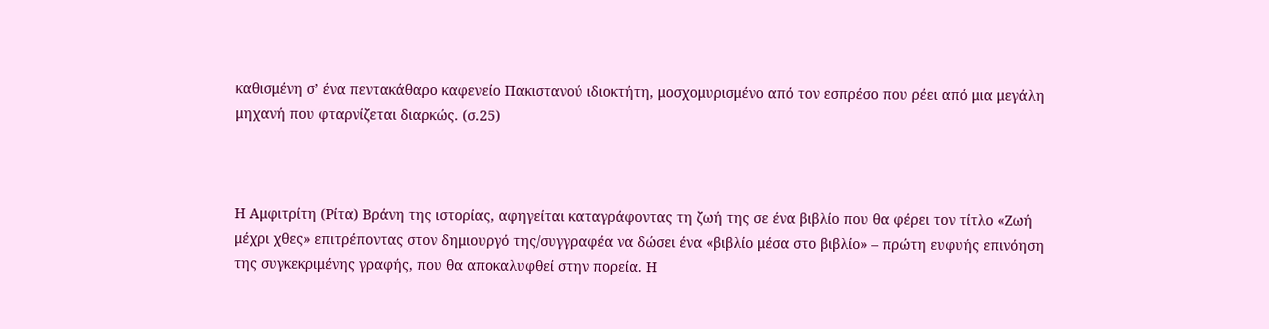καθισμένη σ’ ένα πεντακάθαρο καφενείο Πακιστανού ιδιοκτήτη, μοσχομυρισμένο από τον εσπρέσο που ρέει από μια μεγάλη μηχανή που φταρνίζεται διαρκώς. (σ.25)



Η Αμφιτρίτη (Ρίτα) Βράνη της ιστορίας, αφηγείται καταγράφοντας τη ζωή της σε ένα βιβλίο που θα φέρει τον τίτλο «Ζωή μέχρι χθες» επιτρέποντας στον δημιουργό της/συγγραφέα να δώσει ένα «βιβλίο μέσα στο βιβλίο» – πρώτη ευφυής επινόηση της συγκεκριμένης γραφής, που θα αποκαλυφθεί στην πορεία. Η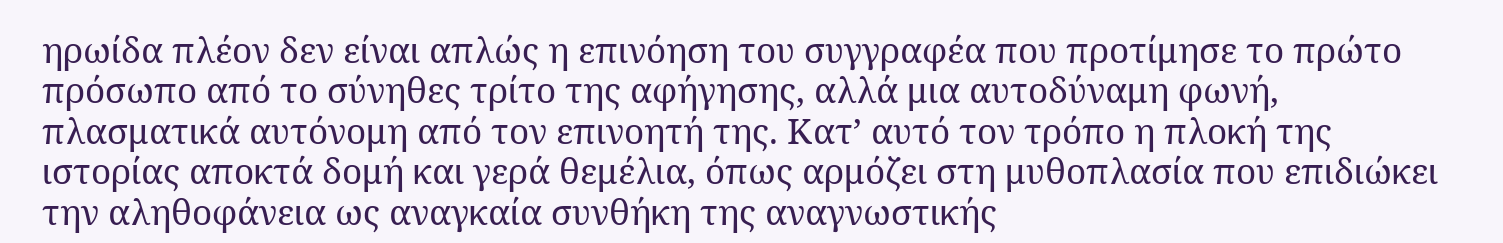ηρωίδα πλέον δεν είναι απλώς η επινόηση του συγγραφέα που προτίμησε το πρώτο πρόσωπο από το σύνηθες τρίτο της αφήγησης, αλλά μια αυτοδύναμη φωνή, πλασματικά αυτόνομη από τον επινοητή της. Κατ’ αυτό τον τρόπο η πλοκή της ιστορίας αποκτά δομή και γερά θεμέλια, όπως αρμόζει στη μυθοπλασία που επιδιώκει την αληθοφάνεια ως αναγκαία συνθήκη της αναγνωστικής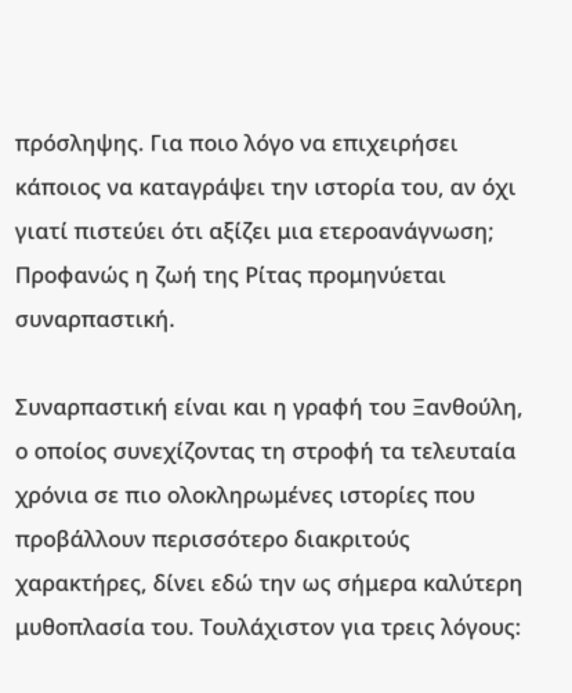πρόσληψης. Για ποιο λόγο να επιχειρήσει κάποιος να καταγράψει την ιστορία του, αν όχι γιατί πιστεύει ότι αξίζει μια ετεροανάγνωση; Προφανώς η ζωή της Ρίτας προμηνύεται συναρπαστική.

Συναρπαστική είναι και η γραφή του Ξανθούλη, ο οποίος συνεχίζοντας τη στροφή τα τελευταία χρόνια σε πιο ολοκληρωμένες ιστορίες που προβάλλουν περισσότερο διακριτούς χαρακτήρες, δίνει εδώ την ως σήμερα καλύτερη μυθοπλασία του. Τουλάχιστον για τρεις λόγους: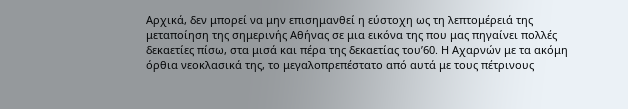Αρχικά, δεν μπορεί να μην επισημανθεί η εύστοχη ως τη λεπτομέρειά της μεταποίηση της σημερινής Αθήνας σε μια εικόνα της που μας πηγαίνει πολλές δεκαετίες πίσω, στα μισά και πέρα της δεκαετίας του’60. Η Αχαρνών με τα ακόμη όρθια νεοκλασικά της, το μεγαλοπρεπέστατο από αυτά με τους πέτρινους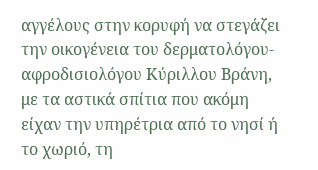αγγέλους στην κορυφή να στεγάζει την οικογένεια του δερματολόγου-αφροδισιολόγου Κύριλλου Βράνη, με τα αστικά σπίτια που ακόμη είχαν την υπηρέτρια από το νησί ή το χωριό, τη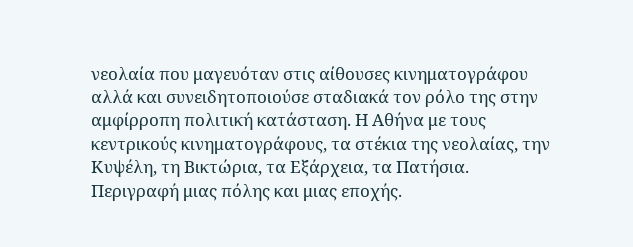νεολαία που μαγευόταν στις αίθουσες κινηματογράφου αλλά και συνειδητοποιούσε σταδιακά τον ρόλο της στην αμφίρροπη πολιτική κατάσταση. Η Αθήνα με τους κεντρικούς κινηματογράφους, τα στέκια της νεολαίας, την Κυψέλη, τη Βικτώρια, τα Εξάρχεια, τα Πατήσια. Περιγραφή μιας πόλης και μιας εποχής.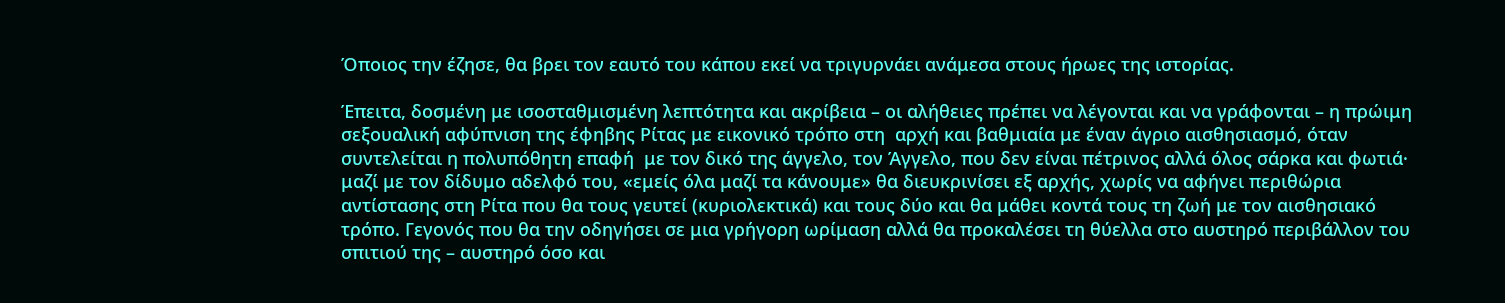Όποιος την έζησε, θα βρει τον εαυτό του κάπου εκεί να τριγυρνάει ανάμεσα στους ήρωες της ιστορίας.

Έπειτα, δοσμένη με ισοσταθμισμένη λεπτότητα και ακρίβεια – οι αλήθειες πρέπει να λέγονται και να γράφονται – η πρώιμη σεξουαλική αφύπνιση της έφηβης Ρίτας με εικονικό τρόπο στη  αρχή και βαθμιαία με έναν άγριο αισθησιασμό, όταν συντελείται η πολυπόθητη επαφή  με τον δικό της άγγελο, τον Άγγελο, που δεν είναι πέτρινος αλλά όλος σάρκα και φωτιά· μαζί με τον δίδυμο αδελφό του, «εμείς όλα μαζί τα κάνουμε» θα διευκρινίσει εξ αρχής, χωρίς να αφήνει περιθώρια αντίστασης στη Ρίτα που θα τους γευτεί (κυριολεκτικά) και τους δύο και θα μάθει κοντά τους τη ζωή με τον αισθησιακό τρόπο. Γεγονός που θα την οδηγήσει σε μια γρήγορη ωρίμαση αλλά θα προκαλέσει τη θύελλα στο αυστηρό περιβάλλον του σπιτιού της – αυστηρό όσο και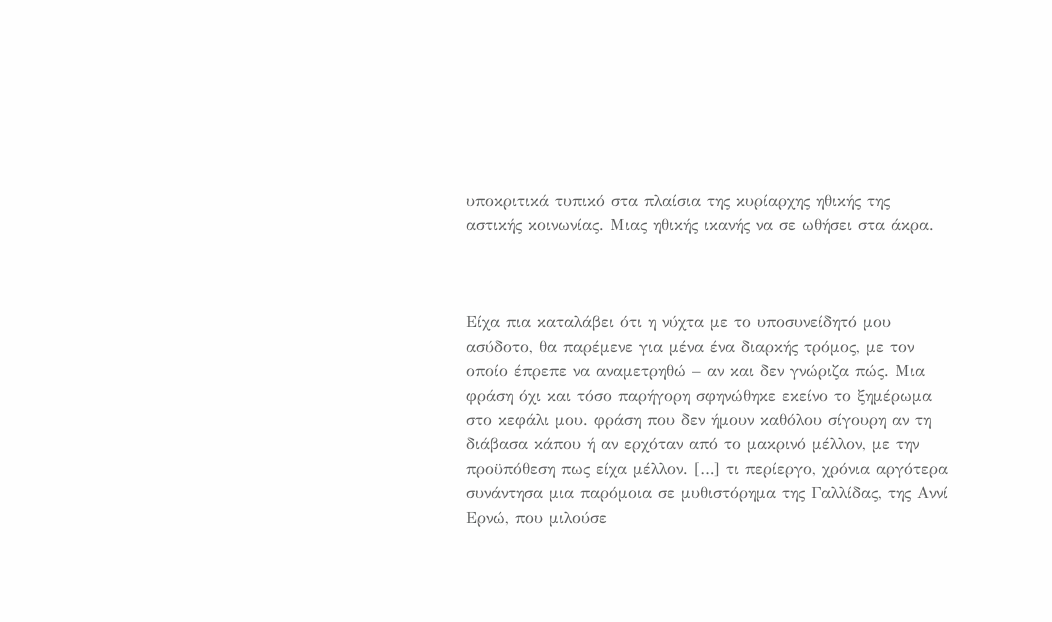υποκριτικά τυπικό στα πλαίσια της κυρίαρχης ηθικής της αστικής κοινωνίας. Μιας ηθικής ικανής να σε ωθήσει στα άκρα.



Είχα πια καταλάβει ότι η νύχτα με το υποσυνείδητό μου ασύδοτο, θα παρέμενε για μένα ένα διαρκής τρόμος, με τον οποίο έπρεπε να αναμετρηθώ – αν και δεν γνώριζα πώς. Μια φράση όχι και τόσο παρήγορη σφηνώθηκε εκείνο το ξημέρωμα στο κεφάλι μου. φράση που δεν ήμουν καθόλου σίγουρη αν τη διάβασα κάπου ή αν ερχόταν από το μακρινό μέλλον, με την  προϋπόθεση πως είχα μέλλον. […] τι περίεργο, χρόνια αργότερα συνάντησα μια παρόμοια σε μυθιστόρημα της Γαλλίδας, της Αννί Ερνώ, που μιλούσε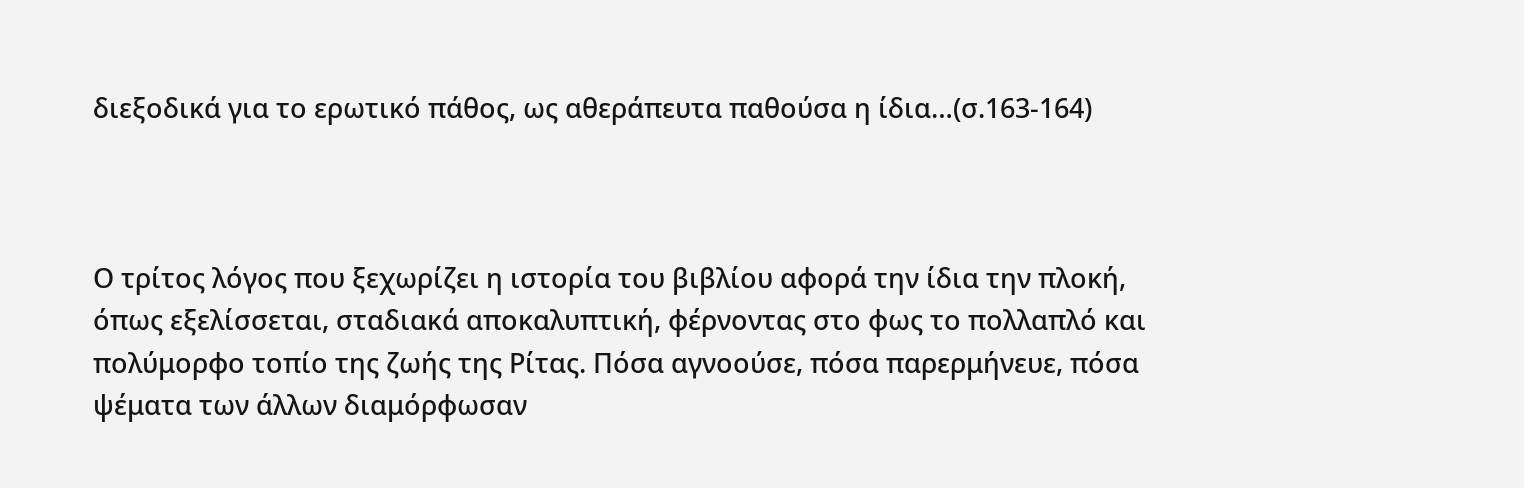διεξοδικά για το ερωτικό πάθος, ως αθεράπευτα παθούσα η ίδια…(σ.163-164)



Ο τρίτος λόγος που ξεχωρίζει η ιστορία του βιβλίου αφορά την ίδια την πλοκή, όπως εξελίσσεται, σταδιακά αποκαλυπτική, φέρνοντας στο φως το πολλαπλό και πολύμορφο τοπίο της ζωής της Ρίτας. Πόσα αγνοούσε, πόσα παρερμήνευε, πόσα ψέματα των άλλων διαμόρφωσαν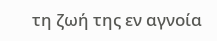τη ζωή της εν αγνοία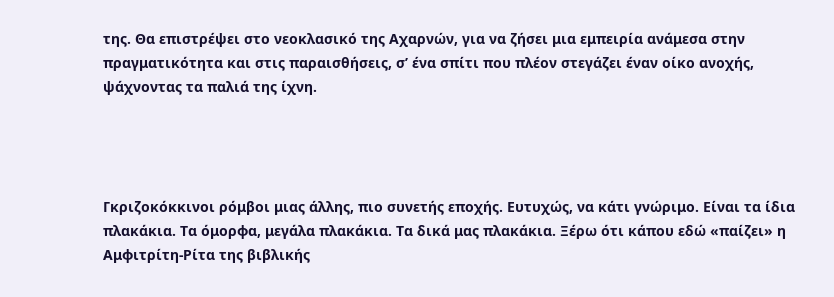της. Θα επιστρέψει στο νεοκλασικό της Αχαρνών, για να ζήσει μια εμπειρία ανάμεσα στην πραγματικότητα και στις παραισθήσεις, σ’ ένα σπίτι που πλέον στεγάζει έναν οίκο ανοχής, ψάχνοντας τα παλιά της ίχνη.




Γκριζοκόκκινοι ρόμβοι μιας άλλης, πιο συνετής εποχής. Ευτυχώς, να κάτι γνώριμο. Είναι τα ίδια πλακάκια. Τα όμορφα, μεγάλα πλακάκια. Τα δικά μας πλακάκια. Ξέρω ότι κάπου εδώ «παίζει» η Αμφιτρίτη-Ρίτα της βιβλικής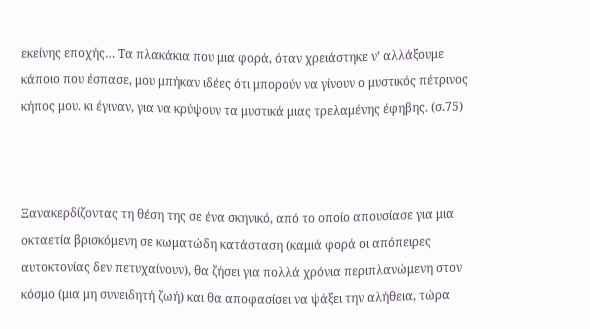εκείνης εποχής… Τα πλακάκια που μια φορά, όταν χρειάστηκε ν’ αλλάξουμε κάποιο που έσπασε, μου μπήκαν ιδέες ότι μπορούν να γίνουν ο μυστικός πέτρινος κήπος μου. κι έγιναν, για να κρύψουν τα μυστικά μιας τρελαμένης έφηβης. (σ.75)



Ξανακερδίζοντας τη θέση της σε ένα σκηνικό, από το οποίο απουσίασε για μια οκταετία βρισκόμενη σε κωματώδη κατάσταση (καμιά φορά οι απόπειρες αυτοκτονίας δεν πετυχαίνουν), θα ζήσει για πολλά χρόνια περιπλανώμενη στον κόσμο (μια μη συνειδητή ζωή) και θα αποφασίσει να ψάξει την αλήθεια, τώρα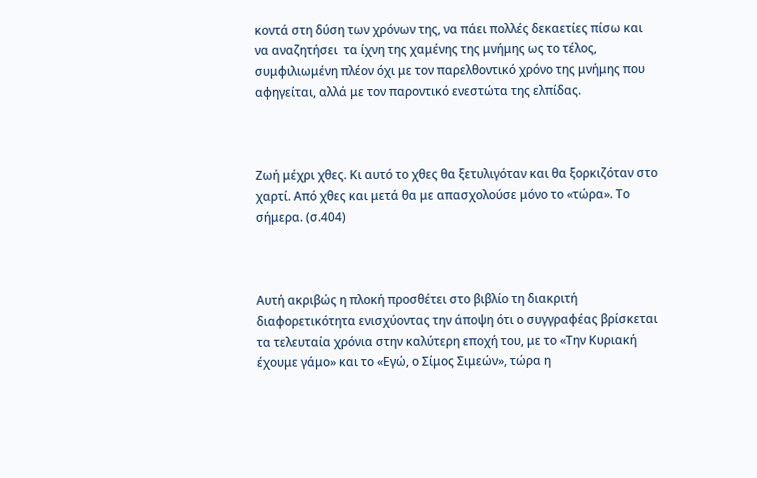κοντά στη δύση των χρόνων της, να πάει πολλές δεκαετίες πίσω και να αναζητήσει  τα ίχνη της χαμένης της μνήμης ως το τέλος, συμφιλιωμένη πλέον όχι με τον παρελθοντικό χρόνο της μνήμης που αφηγείται, αλλά με τον παροντικό ενεστώτα της ελπίδας.



Ζωή μέχρι χθες. Κι αυτό το χθες θα ξετυλιγόταν και θα ξορκιζόταν στο χαρτί. Από χθες και μετά θα με απασχολούσε μόνο το «τώρα». Το σήμερα. (σ.404)



Αυτή ακριβώς η πλοκή προσθέτει στο βιβλίο τη διακριτή διαφορετικότητα ενισχύοντας την άποψη ότι ο συγγραφέας βρίσκεται τα τελευταία χρόνια στην καλύτερη εποχή του, με το «Την Κυριακή έχουμε γάμο» και το «Εγώ, ο Σίμος Σιμεών», τώρα η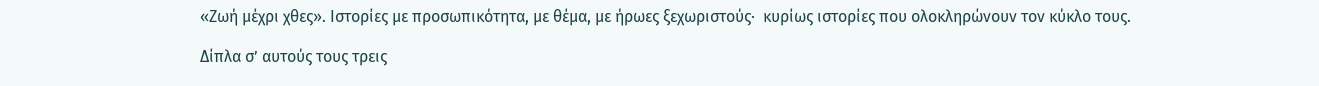«Ζωή μέχρι χθες». Ιστορίες με προσωπικότητα, με θέμα, με ήρωες ξεχωριστούς·  κυρίως ιστορίες που ολοκληρώνουν τον κύκλο τους.

Δίπλα σ’ αυτούς τους τρεις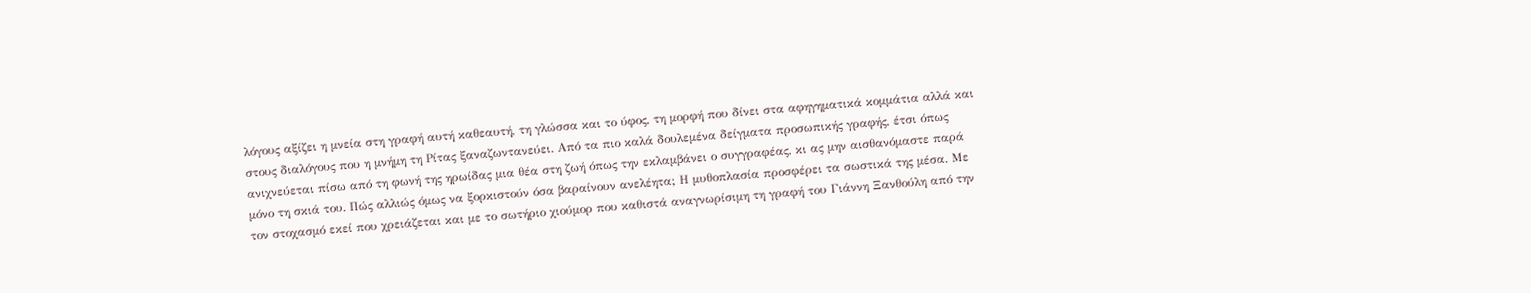λόγους αξίζει η μνεία στη γραφή αυτή καθεαυτή, τη γλώσσα και το ύφος, τη μορφή που δίνει στα αφηγηματικά κομμάτια αλλά και  στους διαλόγους που η μνήμη τη Ρίτας ξαναζωντανεύει. Από τα πιο καλά δουλεμένα δείγματα προσωπικής γραφής, έτσι όπως ανιχνεύεται πίσω από τη φωνή της ηρωίδας μια θέα στη ζωή όπως την εκλαμβάνει ο συγγραφέας, κι ας μην αισθανόμαστε παρά μόνο τη σκιά του. Πώς αλλιώς όμως να ξορκιστούν όσα βαραίνουν ανελέητα; Η μυθοπλασία προσφέρει τα σωστικά της μέσα. Με τον στοχασμό εκεί που χρειάζεται και με το σωτήριο χιούμορ που καθιστά αναγνωρίσιμη τη γραφή του Γιάννη Ξανθούλη από την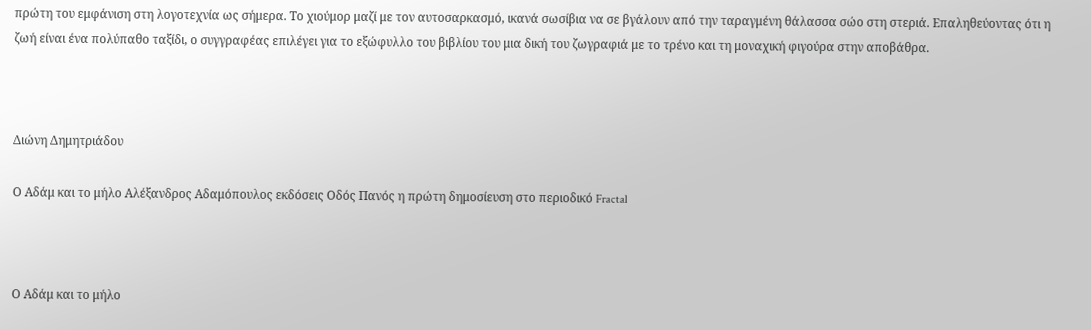πρώτη του εμφάνιση στη λογοτεχνία ως σήμερα. Το χιούμορ μαζί με τον αυτοσαρκασμό, ικανά σωσίβια να σε βγάλουν από την ταραγμένη θάλασσα σώο στη στεριά. Επαληθεύοντας ότι η ζωή είναι ένα πολύπαθο ταξίδι, ο συγγραφέας επιλέγει για το εξώφυλλο του βιβλίου του μια δική του ζωγραφιά με το τρένο και τη μοναχική φιγούρα στην αποβάθρα.



Διώνη Δημητριάδου

Ο Αδάμ και το μήλο Αλέξανδρος Αδαμόπουλος εκδόσεις Οδός Πανός η πρώτη δημοσίευση στο περιοδικό Fractal



Ο Αδάμ και το μήλο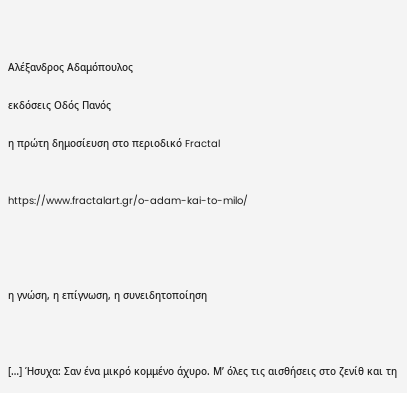Αλέξανδρος Αδαμόπουλος

εκδόσεις Οδός Πανός

η πρώτη δημοσίευση στο περιοδικό Fractal


https://www.fractalart.gr/o-adam-kai-to-milo/




η γνώση, η επίγνωση, η συνειδητοποίηση



[…] Ήσυχα: Σαν ένα μικρό κομμένο άχυρο. Μ’ όλες τις αισθήσεις στο ζενίθ και τη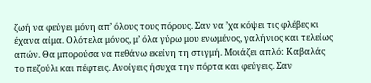ζωή να φεύγει μόνη απ’ όλους τους πόρους. Σαν να ’χα κόψει τις φλέβες κι έχανα αίμα. Ολότελα μόνος, μ’ όλα γύρω μου ενωμένος, γαλήνιος και τελείως απών. Θα μπορούσα να πεθάνω εκείνη τη στιγμή. Μοιάζει απλό: Καβαλάς το πεζούλι και πέφτεις. Ανοίγεις ήσυχα την πόρτα και φεύγεις. Σαν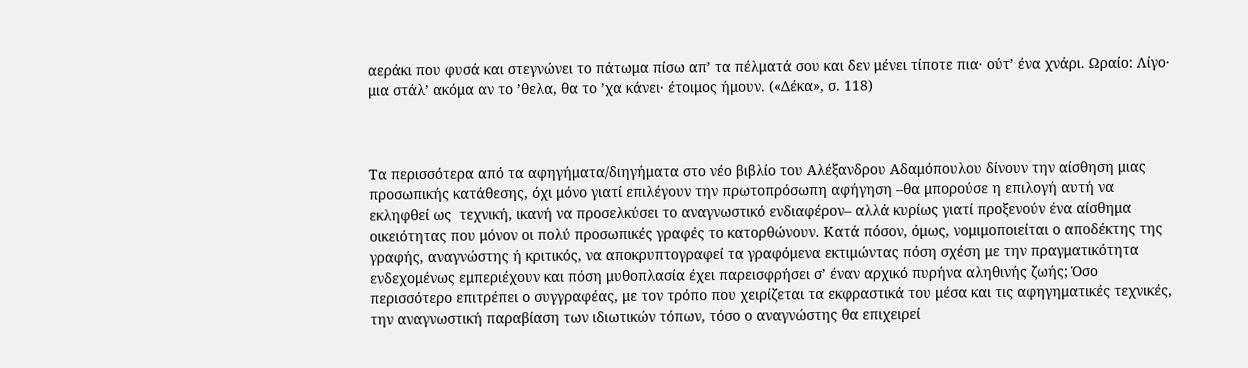αεράκι που φυσά και στεγνώνει το πάτωμα πίσω απ’ τα πέλματά σου και δεν μένει τίποτε πια· ούτ’ ένα χνάρι. Ωραίο: Λίγο· μια στάλ’ ακόμα αν το ’θελα, θα το ’χα κάνει· έτοιμος ήμουν. («Δέκα», σ. 118)



Τα περισσότερα από τα αφηγήματα/διηγήματα στο νέο βιβλίο του Αλέξανδρου Αδαμόπουλου δίνουν την αίσθηση μιας προσωπικής κατάθεσης, όχι μόνο γιατί επιλέγουν την πρωτοπρόσωπη αφήγηση –θα μπορούσε η επιλογή αυτή να εκληφθεί ως  τεχνική, ικανή να προσελκύσει το αναγνωστικό ενδιαφέρον– αλλά κυρίως γιατί προξενούν ένα αίσθημα οικειότητας που μόνον οι πολύ προσωπικές γραφές το κατορθώνουν. Κατά πόσον, όμως, νομιμοποιείται ο αποδέκτης της γραφής, αναγνώστης ή κριτικός, να αποκρυπτογραφεί τα γραφόμενα εκτιμώντας πόση σχέση με την πραγματικότητα ενδεχομένως εμπεριέχουν και πόση μυθοπλασία έχει παρεισφρήσει σ’ έναν αρχικό πυρήνα αληθινής ζωής; Όσο περισσότερο επιτρέπει ο συγγραφέας, με τον τρόπο που χειρίζεται τα εκφραστικά του μέσα και τις αφηγηματικές τεχνικές, την αναγνωστική παραβίαση των ιδιωτικών τόπων, τόσο ο αναγνώστης θα επιχειρεί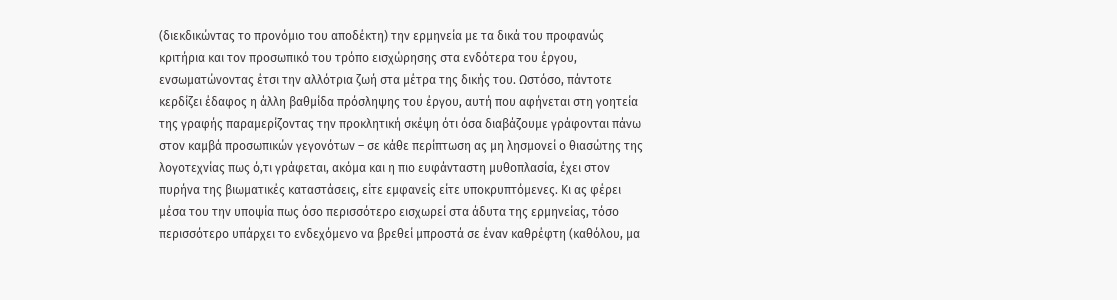(διεκδικώντας το προνόμιο του αποδέκτη) την ερμηνεία με τα δικά του προφανώς κριτήρια και τον προσωπικό του τρόπο εισχώρησης στα ενδότερα του έργου, ενσωματώνοντας έτσι την αλλότρια ζωή στα μέτρα της δικής του. Ωστόσο, πάντοτε κερδίζει έδαφος η άλλη βαθμίδα πρόσληψης του έργου, αυτή που αφήνεται στη γοητεία της γραφής παραμερίζοντας την προκλητική σκέψη ότι όσα διαβάζουμε γράφονται πάνω στον καμβά προσωπικών γεγονότων – σε κάθε περίπτωση ας μη λησμονεί ο θιασώτης της λογοτεχνίας πως ό,τι γράφεται, ακόμα και η πιο ευφάνταστη μυθοπλασία, έχει στον πυρήνα της βιωματικές καταστάσεις, είτε εμφανείς είτε υποκρυπτόμενες. Κι ας φέρει μέσα του την υποψία πως όσο περισσότερο εισχωρεί στα άδυτα της ερμηνείας, τόσο περισσότερο υπάρχει το ενδεχόμενο να βρεθεί μπροστά σε έναν καθρέφτη (καθόλου, μα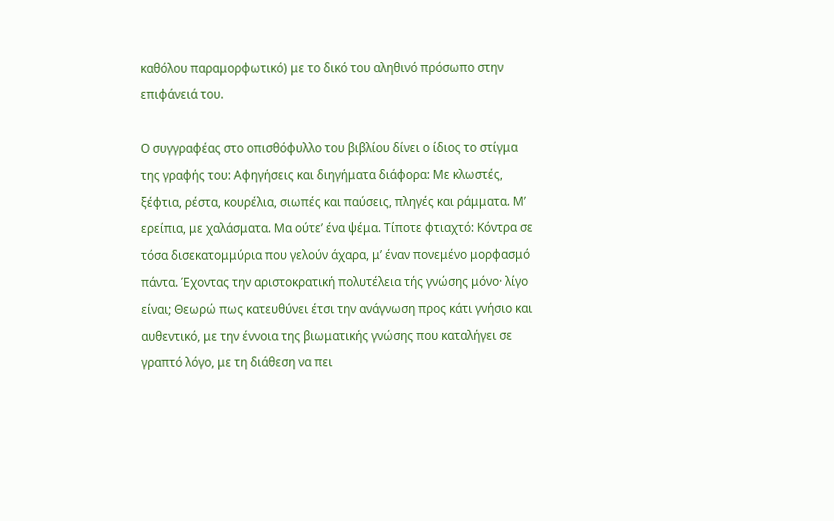καθόλου παραμορφωτικό) με το δικό του αληθινό πρόσωπο στην επιφάνειά του.

Ο συγγραφέας στο οπισθόφυλλο του βιβλίου δίνει ο ίδιος το στίγμα της γραφής του: Αφηγήσεις και διηγήματα διάφορα: Με κλωστές, ξέφτια, ρέστα, κουρέλια, σιωπές και παύσεις, πληγές και ράμματα. Μ’ ερείπια, με χαλάσματα. Μα ούτε’ ένα ψέμα. Τίποτε φτιαχτό: Κόντρα σε τόσα δισεκατομμύρια που γελούν άχαρα, μ’ έναν πονεμένο μορφασμό πάντα. Έχοντας την αριστοκρατική πολυτέλεια τής γνώσης μόνο· λίγο είναι; Θεωρώ πως κατευθύνει έτσι την ανάγνωση προς κάτι γνήσιο και αυθεντικό, με την έννοια της βιωματικής γνώσης που καταλήγει σε γραπτό λόγο, με τη διάθεση να πει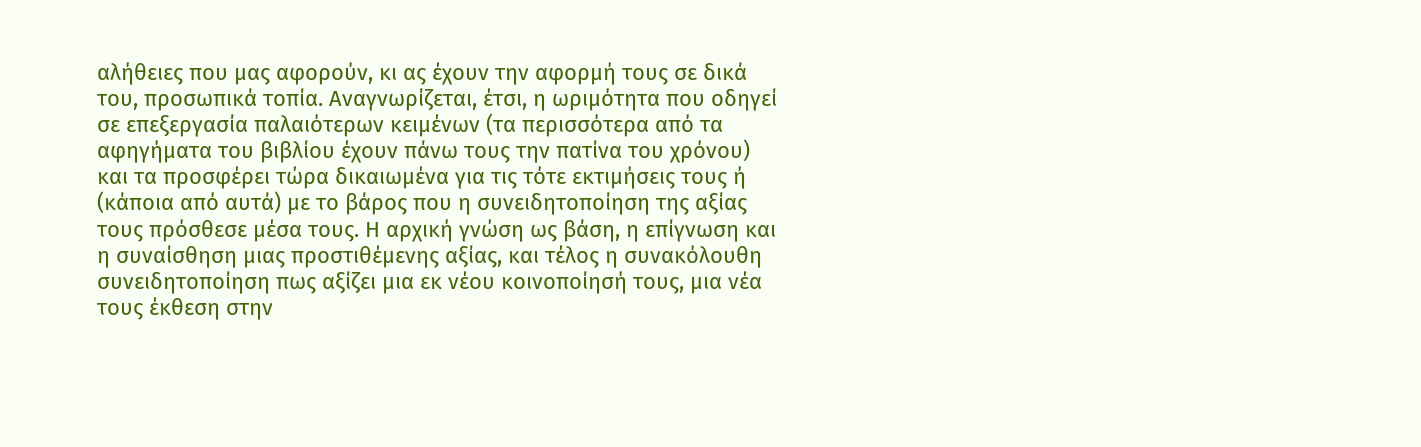αλήθειες που μας αφορούν, κι ας έχουν την αφορμή τους σε δικά του, προσωπικά τοπία. Αναγνωρίζεται, έτσι, η ωριμότητα που οδηγεί σε επεξεργασία παλαιότερων κειμένων (τα περισσότερα από τα αφηγήματα του βιβλίου έχουν πάνω τους την πατίνα του χρόνου) και τα προσφέρει τώρα δικαιωμένα για τις τότε εκτιμήσεις τους ή (κάποια από αυτά) με το βάρος που η συνειδητοποίηση της αξίας τους πρόσθεσε μέσα τους. Η αρχική γνώση ως βάση, η επίγνωση και η συναίσθηση μιας προστιθέμενης αξίας, και τέλος η συνακόλουθη συνειδητοποίηση πως αξίζει μια εκ νέου κοινοποίησή τους, μια νέα τους έκθεση στην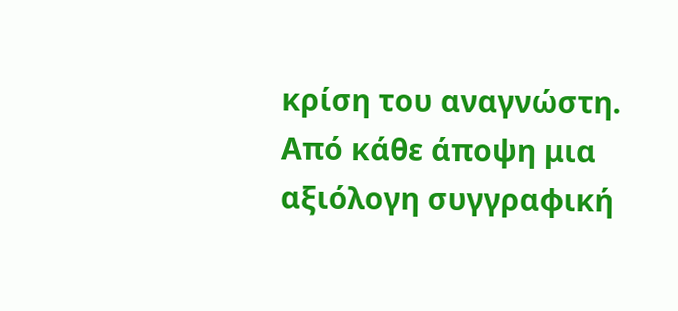κρίση του αναγνώστη. Από κάθε άποψη μια αξιόλογη συγγραφική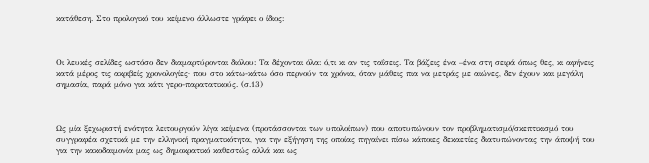κατάθεση. Στο προλογικό του κείμενο άλλωστε γράφει ο ίδιος:



Οι λευκές σελίδες ωστόσο δεν διαμαρτύρονται διόλου: Τα δέχονται όλα: ό,τι κι αν τις ταΐσεις. Τα βάζεις ένα –ένα στη σειρά όπως θες, κι αφήνεις κατά μέρος τις ακριβείς χρονολογίες· που στο κάτω-κάτω όσο περνούν τα χρόνια, όταν μάθεις πια να μετράς με αιώνες, δεν έχουν και μεγάλη σημασία, παρά μόνο για κάτι γερο-παρατατικούς. (σ.13)



Ως μία ξεχωριστή ενότητα λειτουργούν λίγα κείμενα (προτάσσονται των υπολοίπων) που αποτυπώνουν τον προβληματισμό/σκεπτικισμό του συγγραφέα σχετικά με την ελληνική πραγματικότητα, για την εξήγηση της οποίας πηγαίνει πίσω κάποιες δεκαετίες διατυπώνοντας την άποψή του για την κακοδαιμονία μας ως δημοκρατικό καθεστώς αλλά και ως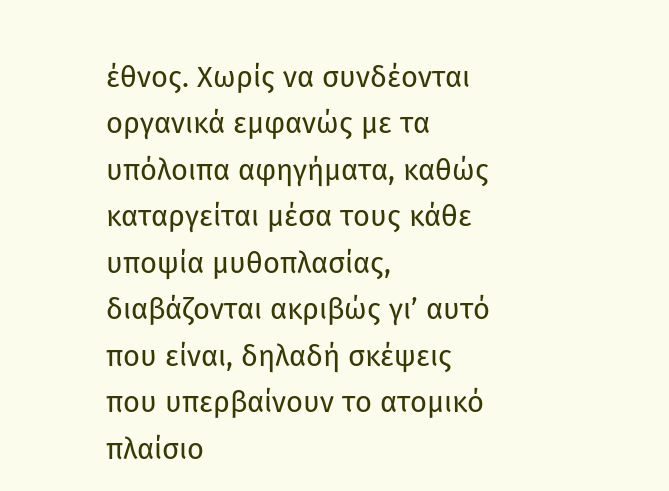έθνος. Χωρίς να συνδέονται οργανικά εμφανώς με τα υπόλοιπα αφηγήματα, καθώς καταργείται μέσα τους κάθε υποψία μυθοπλασίας, διαβάζονται ακριβώς γι’ αυτό που είναι, δηλαδή σκέψεις που υπερβαίνουν το ατομικό πλαίσιο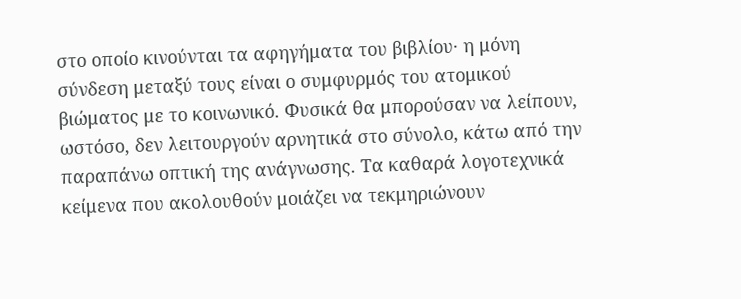στο οποίο κινούνται τα αφηγήματα του βιβλίου· η μόνη σύνδεση μεταξύ τους είναι ο συμφυρμός του ατομικού βιώματος με το κοινωνικό. Φυσικά θα μπορούσαν να λείπουν, ωστόσο, δεν λειτουργούν αρνητικά στο σύνολο, κάτω από την παραπάνω οπτική της ανάγνωσης. Τα καθαρά λογοτεχνικά κείμενα που ακολουθούν μοιάζει να τεκμηριώνουν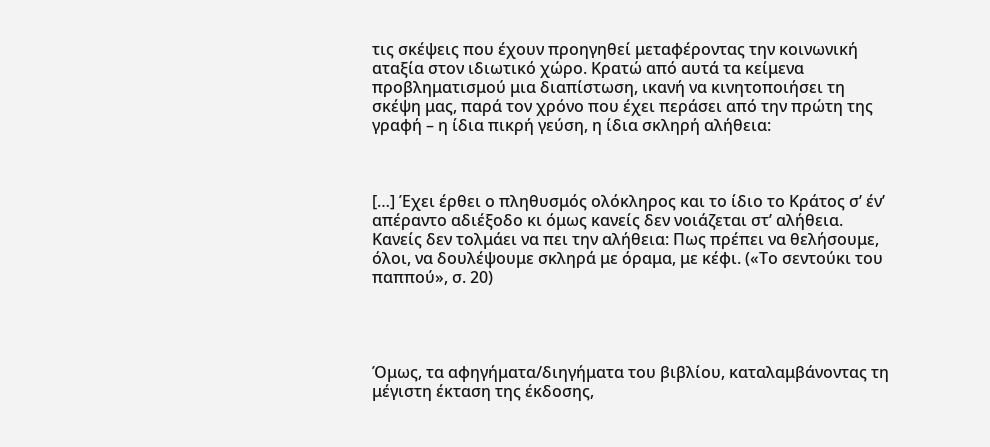τις σκέψεις που έχουν προηγηθεί μεταφέροντας την κοινωνική αταξία στον ιδιωτικό χώρο. Κρατώ από αυτά τα κείμενα προβληματισμού μια διαπίστωση, ικανή να κινητοποιήσει τη σκέψη μας, παρά τον χρόνο που έχει περάσει από την πρώτη της γραφή – η ίδια πικρή γεύση, η ίδια σκληρή αλήθεια:



[…] Έχει έρθει ο πληθυσμός ολόκληρος και το ίδιο το Κράτος σ’ έν’ απέραντο αδιέξοδο κι όμως κανείς δεν νοιάζεται στ’ αλήθεια. Κανείς δεν τολμάει να πει την αλήθεια: Πως πρέπει να θελήσουμε, όλοι, να δουλέψουμε σκληρά με όραμα, με κέφι. («Το σεντούκι του παππού», σ. 20)




Όμως, τα αφηγήματα/διηγήματα του βιβλίου, καταλαμβάνοντας τη μέγιστη έκταση της έκδοσης,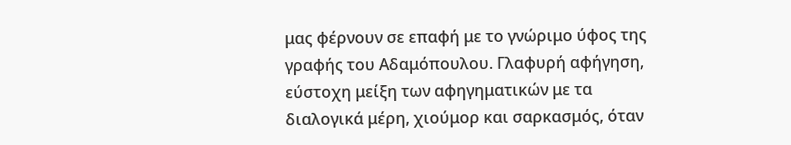μας φέρνουν σε επαφή με το γνώριμο ύφος της γραφής του Αδαμόπουλου. Γλαφυρή αφήγηση, εύστοχη μείξη των αφηγηματικών με τα διαλογικά μέρη, χιούμορ και σαρκασμός, όταν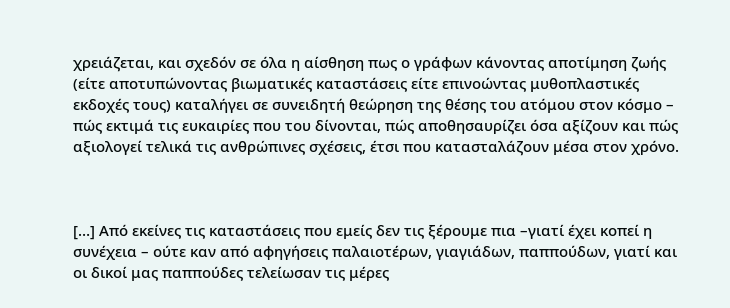χρειάζεται, και σχεδόν σε όλα η αίσθηση πως ο γράφων κάνοντας αποτίμηση ζωής (είτε αποτυπώνοντας βιωματικές καταστάσεις είτε επινοώντας μυθοπλαστικές εκδοχές τους) καταλήγει σε συνειδητή θεώρηση της θέσης του ατόμου στον κόσμο – πώς εκτιμά τις ευκαιρίες που του δίνονται, πώς αποθησαυρίζει όσα αξίζουν και πώς αξιολογεί τελικά τις ανθρώπινες σχέσεις, έτσι που κατασταλάζουν μέσα στον χρόνο.



[…] Από εκείνες τις καταστάσεις που εμείς δεν τις ξέρουμε πια –γιατί έχει κοπεί η συνέχεια – ούτε καν από αφηγήσεις παλαιοτέρων, γιαγιάδων, παππούδων, γιατί και οι δικοί μας παππούδες τελείωσαν τις μέρες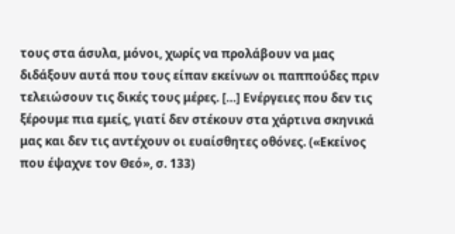τους στα άσυλα, μόνοι, χωρίς να προλάβουν να μας διδάξουν αυτά που τους είπαν εκείνων οι παππούδες πριν τελειώσουν τις δικές τους μέρες. […] Ενέργειες που δεν τις ξέρουμε πια εμείς, γιατί δεν στέκουν στα χάρτινα σκηνικά μας και δεν τις αντέχουν οι ευαίσθητες οθόνες. («Εκείνος που έψαχνε τον Θεό», σ. 133)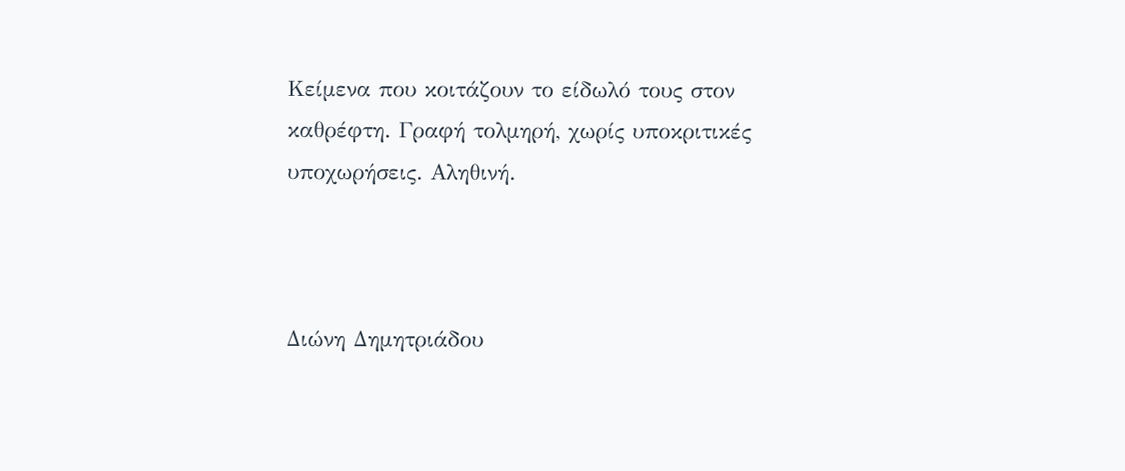Κείμενα που κοιτάζουν το είδωλό τους στον καθρέφτη. Γραφή τολμηρή, χωρίς υποκριτικές υποχωρήσεις. Αληθινή.



Διώνη Δημητριάδου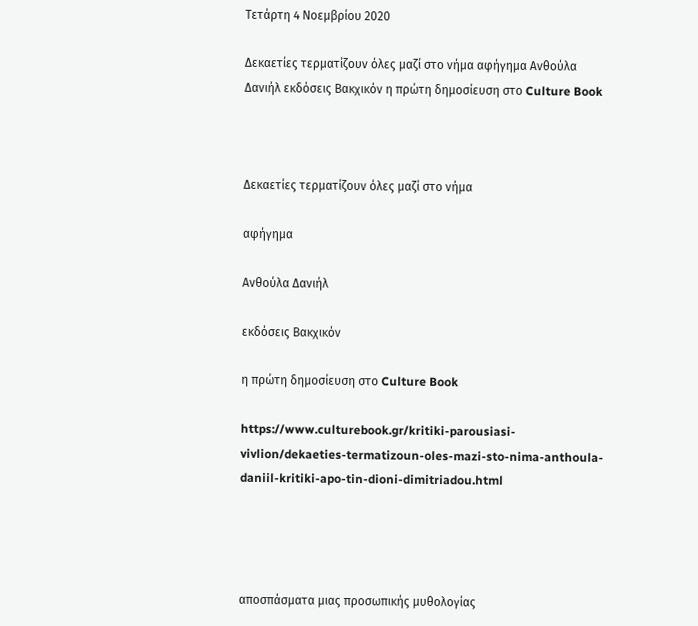Τετάρτη 4 Νοεμβρίου 2020

Δεκαετίες τερματίζουν όλες μαζί στο νήμα αφήγημα Ανθούλα Δανιήλ εκδόσεις Βακχικόν η πρώτη δημοσίευση στο Culture Book



Δεκαετίες τερματίζουν όλες μαζί στο νήμα

αφήγημα

Ανθούλα Δανιήλ

εκδόσεις Βακχικόν

η πρώτη δημοσίευση στο Culture Book

https://www.culturebook.gr/kritiki-parousiasi-vivlion/dekaeties-termatizoun-oles-mazi-sto-nima-anthoula-daniil-kritiki-apo-tin-dioni-dimitriadou.html




αποσπάσματα μιας προσωπικής μυθολογίας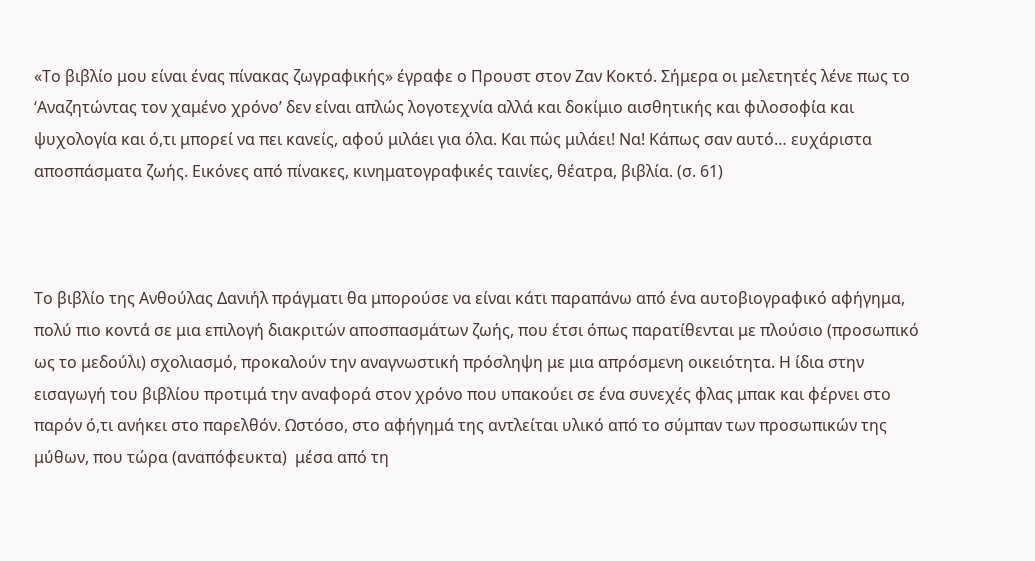«Το βιβλίο μου είναι ένας πίνακας ζωγραφικής» έγραφε ο Προυστ στον Ζαν Κοκτό. Σήμερα οι μελετητές λένε πως το ‘Αναζητώντας τον χαμένο χρόνο’ δεν είναι απλώς λογοτεχνία αλλά και δοκίμιο αισθητικής και φιλοσοφία και ψυχολογία και ό,τι μπορεί να πει κανείς, αφού μιλάει για όλα. Και πώς μιλάει! Να! Κάπως σαν αυτό… ευχάριστα αποσπάσματα ζωής. Εικόνες από πίνακες, κινηματογραφικές ταινίες, θέατρα, βιβλία. (σ. 61)



Το βιβλίο της Ανθούλας Δανιήλ πράγματι θα μπορούσε να είναι κάτι παραπάνω από ένα αυτοβιογραφικό αφήγημα, πολύ πιο κοντά σε μια επιλογή διακριτών αποσπασμάτων ζωής, που έτσι όπως παρατίθενται με πλούσιο (προσωπικό ως το μεδούλι) σχολιασμό, προκαλούν την αναγνωστική πρόσληψη με μια απρόσμενη οικειότητα. Η ίδια στην εισαγωγή του βιβλίου προτιμά την αναφορά στον χρόνο που υπακούει σε ένα συνεχές φλας μπακ και φέρνει στο παρόν ό,τι ανήκει στο παρελθόν. Ωστόσο, στο αφήγημά της αντλείται υλικό από το σύμπαν των προσωπικών της μύθων, που τώρα (αναπόφευκτα)  μέσα από τη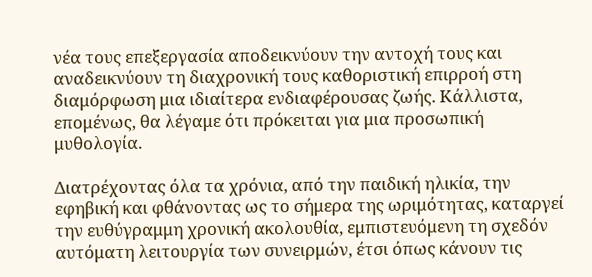νέα τους επεξεργασία αποδεικνύουν την αντοχή τους και αναδεικνύουν τη διαχρονική τους καθοριστική επιρροή στη διαμόρφωση μια ιδιαίτερα ενδιαφέρουσας ζωής. Κάλλιστα, επομένως, θα λέγαμε ότι πρόκειται για μια προσωπική μυθολογία.

Διατρέχοντας όλα τα χρόνια, από την παιδική ηλικία, την εφηβική και φθάνοντας ως το σήμερα της ωριμότητας, καταργεί την ευθύγραμμη χρονική ακολουθία, εμπιστευόμενη τη σχεδόν αυτόματη λειτουργία των συνειρμών, έτσι όπως κάνουν τις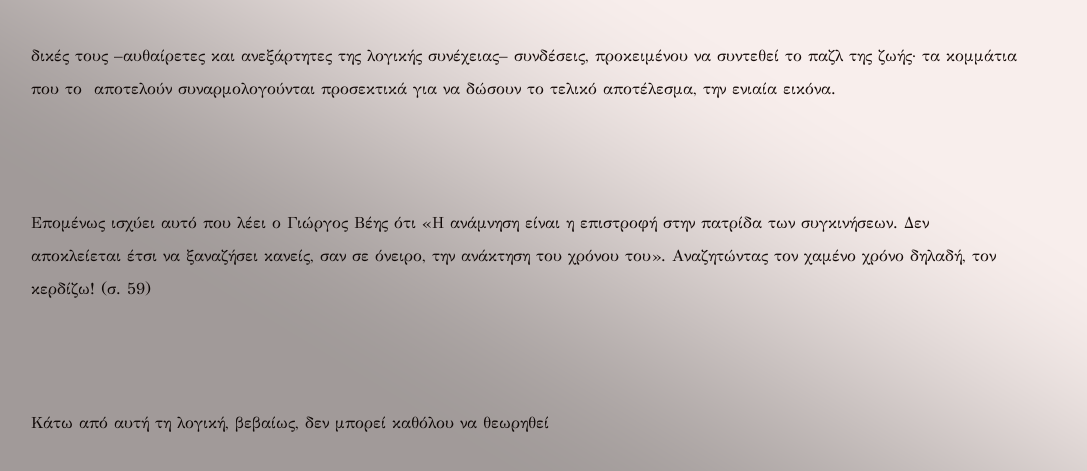δικές τους –αυθαίρετες και ανεξάρτητες της λογικής συνέχειας– συνδέσεις, προκειμένου να συντεθεί το παζλ της ζωής· τα κομμάτια που το  αποτελούν συναρμολογούνται προσεκτικά για να δώσουν το τελικό αποτέλεσμα, την ενιαία εικόνα.



Επομένως ισχύει αυτό που λέει ο Γιώργος Βέης ότι «Η ανάμνηση είναι η επιστροφή στην πατρίδα των συγκινήσεων. Δεν αποκλείεται έτσι να ξαναζήσει κανείς, σαν σε όνειρο, την ανάκτηση του χρόνου του». Αναζητώντας τον χαμένο χρόνο δηλαδή, τον κερδίζω! (σ. 59)



Κάτω από αυτή τη λογική, βεβαίως, δεν μπορεί καθόλου να θεωρηθεί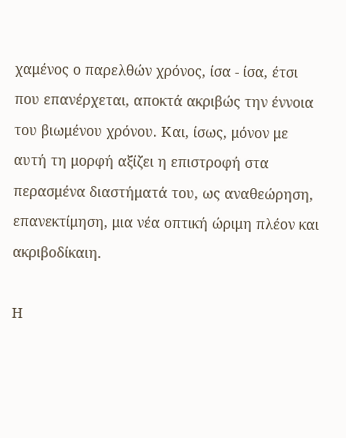χαμένος ο παρελθών χρόνος, ίσα - ίσα, έτσι που επανέρχεται, αποκτά ακριβώς την έννοια του βιωμένου χρόνου. Και, ίσως, μόνον με αυτή τη μορφή αξίζει η επιστροφή στα περασμένα διαστήματά του, ως αναθεώρηση, επανεκτίμηση, μια νέα οπτική ώριμη πλέον και ακριβοδίκαιη.

Η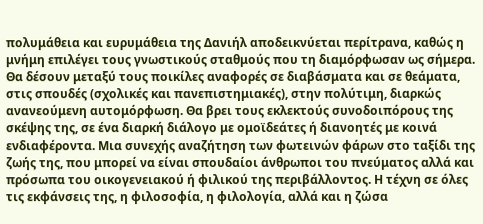πολυμάθεια και ευρυμάθεια της Δανιήλ αποδεικνύεται περίτρανα, καθώς η μνήμη επιλέγει τους γνωστικούς σταθμούς που τη διαμόρφωσαν ως σήμερα. Θα δέσουν μεταξύ τους ποικίλες αναφορές σε διαβάσματα και σε θεάματα, στις σπουδές (σχολικές και πανεπιστημιακές), στην πολύτιμη, διαρκώς ανανεούμενη αυτομόρφωση. Θα βρει τους εκλεκτούς συνοδοιπόρους της σκέψης της, σε ένα διαρκή διάλογο με ομοϊδεάτες ή διανοητές με κοινά ενδιαφέροντα. Μια συνεχής αναζήτηση των φωτεινών φάρων στο ταξίδι της ζωής της, που μπορεί να είναι σπουδαίοι άνθρωποι του πνεύματος αλλά και πρόσωπα του οικογενειακού ή φιλικού της περιβάλλοντος. Η τέχνη σε όλες τις εκφάνσεις της, η φιλοσοφία, η φιλολογία, αλλά και η ζώσα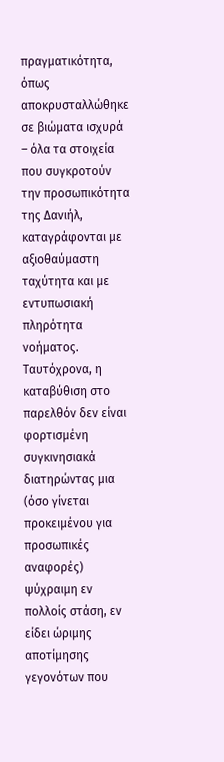πραγματικότητα, όπως αποκρυσταλλώθηκε σε βιώματα ισχυρά – όλα τα στοιχεία που συγκροτούν την προσωπικότητα της Δανιήλ, καταγράφονται με αξιοθαύμαστη ταχύτητα και με εντυπωσιακή πληρότητα νοήματος. Ταυτόχρονα, η καταβύθιση στο παρελθόν δεν είναι φορτισμένη συγκινησιακά διατηρώντας μια (όσο γίνεται  προκειμένου για προσωπικές αναφορές) ψύχραιμη εν πολλοίς στάση, εν είδει ώριμης αποτίμησης γεγονότων που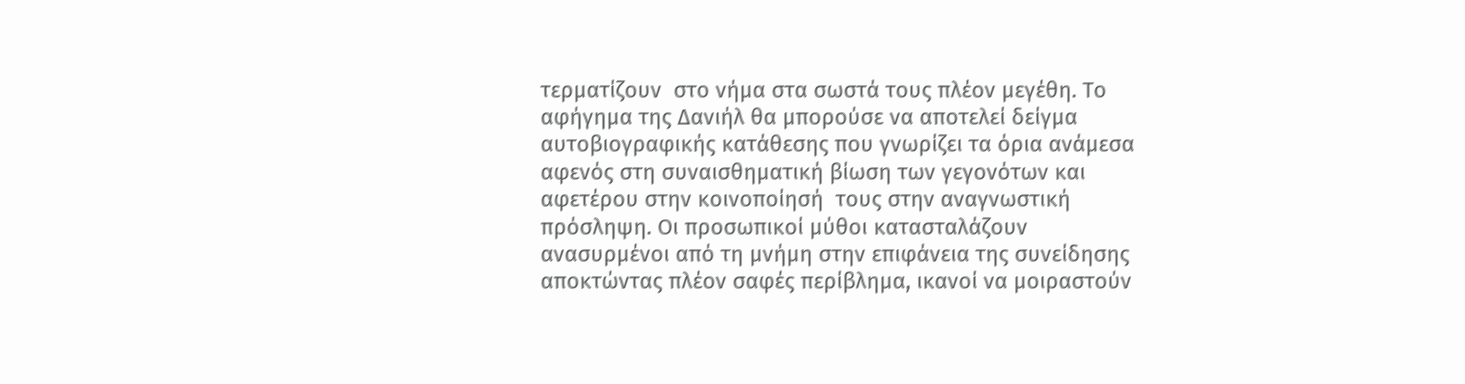τερματίζουν  στο νήμα στα σωστά τους πλέον μεγέθη. Το αφήγημα της Δανιήλ θα μπορούσε να αποτελεί δείγμα αυτοβιογραφικής κατάθεσης που γνωρίζει τα όρια ανάμεσα αφενός στη συναισθηματική βίωση των γεγονότων και αφετέρου στην κοινοποίησή  τους στην αναγνωστική πρόσληψη. Οι προσωπικοί μύθοι κατασταλάζουν ανασυρμένοι από τη μνήμη στην επιφάνεια της συνείδησης αποκτώντας πλέον σαφές περίβλημα, ικανοί να μοιραστούν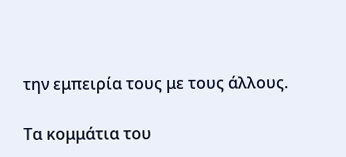την εμπειρία τους με τους άλλους.

Τα κομμάτια του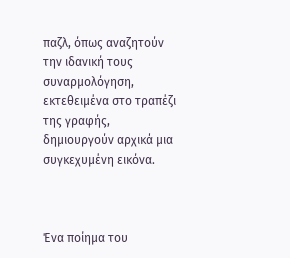παζλ, όπως αναζητούν την ιδανική τους συναρμολόγηση, εκτεθειμένα στο τραπέζι της γραφής, δημιουργούν αρχικά μια συγκεχυμένη εικόνα.



Ένα ποίημα του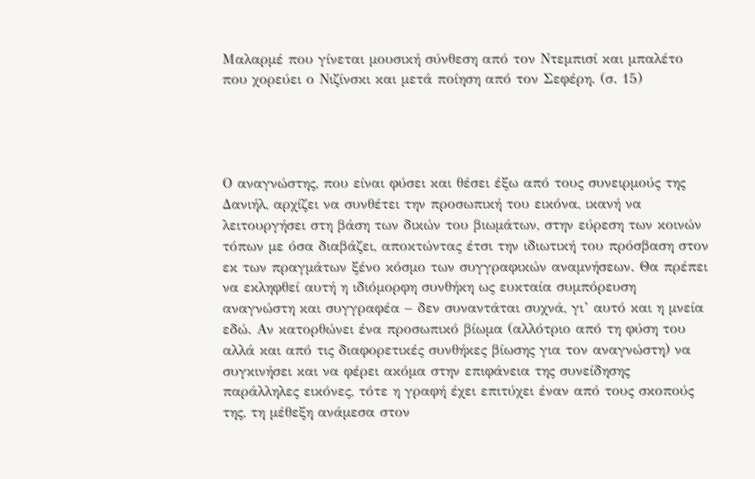Μαλαρμέ που γίνεται μουσική σύνθεση από τον Ντεμπισί και μπαλέτο που χορεύει ο Νιζίνσκι και μετά ποίηση από τον Σεφέρη. (σ. 15)




Ο αναγνώστης, που είναι φύσει και θέσει έξω από τους συνειρμούς της Δανιήλ, αρχίζει να συνθέτει την προσωπική του εικόνα, ικανή να λειτουργήσει στη βάση των δικών του βιωμάτων, στην εύρεση των κοινών τόπων με όσα διαβάζει, αποκτώντας έτσι την ιδιωτική του πρόσβαση στον εκ των πραγμάτων ξένο κόσμο των συγγραφικών αναμνήσεων. Θα πρέπει να εκληφθεί αυτή η ιδιόμορφη συνθήκη ως ευκταία συμπόρευση αναγνώστη και συγγραφέα – δεν συναντάται συχνά, γι’ αυτό και η μνεία εδώ. Αν κατορθώνει ένα προσωπικό βίωμα (αλλότριο από τη φύση του αλλά και από τις διαφορετικές συνθήκες βίωσης για τον αναγνώστη) να συγκινήσει και να φέρει ακόμα στην επιφάνεια της συνείδησης παράλληλες εικόνες, τότε η γραφή έχει επιτύχει έναν από τους σκοπούς της, τη μέθεξη ανάμεσα στον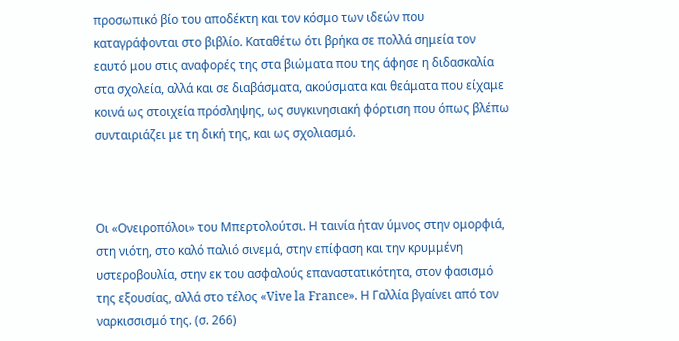προσωπικό βίο του αποδέκτη και τον κόσμο των ιδεών που καταγράφονται στο βιβλίο. Καταθέτω ότι βρήκα σε πολλά σημεία τον εαυτό μου στις αναφορές της στα βιώματα που της άφησε η διδασκαλία στα σχολεία, αλλά και σε διαβάσματα, ακούσματα και θεάματα που είχαμε κοινά ως στοιχεία πρόσληψης, ως συγκινησιακή φόρτιση που όπως βλέπω συνταιριάζει με τη δική της, και ως σχολιασμό.



Οι «Ονειροπόλοι» του Μπερτολούτσι. Η ταινία ήταν ύμνος στην ομορφιά, στη νιότη, στο καλό παλιό σινεμά, στην επίφαση και την κρυμμένη υστεροβουλία, στην εκ του ασφαλούς επαναστατικότητα, στον φασισμό της εξουσίας, αλλά στο τέλος «Vive la France». Η Γαλλία βγαίνει από τον ναρκισσισμό της. (σ. 266)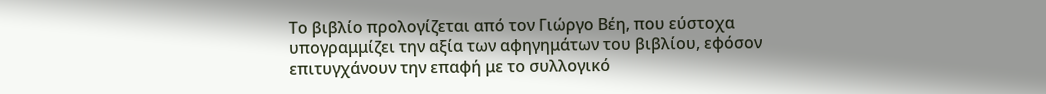Το βιβλίο προλογίζεται από τον Γιώργο Βέη, που εύστοχα υπογραμμίζει την αξία των αφηγημάτων του βιβλίου, εφόσον επιτυγχάνουν την επαφή με το συλλογικό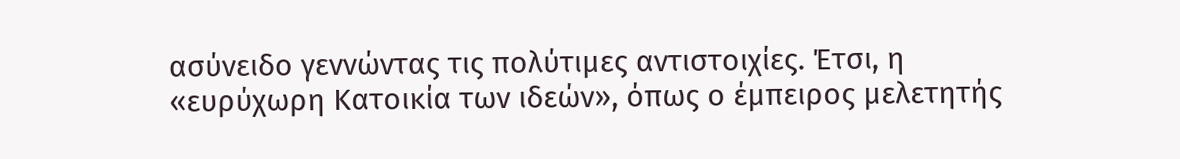ασύνειδο γεννώντας τις πολύτιμες αντιστοιχίες. Έτσι, η «ευρύχωρη Κατοικία των ιδεών», όπως ο έμπειρος μελετητής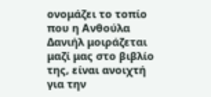ονομάζει το τοπίο που η Ανθούλα Δανιήλ μοιράζεται μαζί μας στο βιβλίο της, είναι ανοιχτή για την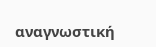αναγνωστική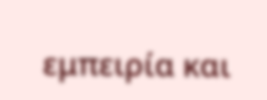εμπειρία και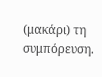(μακάρι) τη συμπόρευση.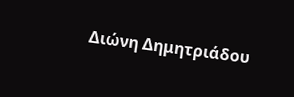Διώνη Δημητριάδου